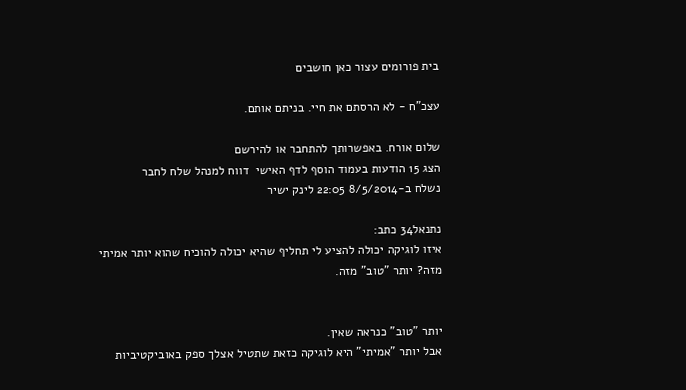בית פורומים עצור כאן חושבים

עצכ"ח - לא הרסתם את חיי. בניתם אותם.

שלום אורח. באפשרותך להתחבר או להירשם
הצג 15 הודעות בעמוד הוסף לדף האישי  דווח למנהל שלח לחבר
נשלח ב-8/5/2014 22:05 לינק ישיר

נתנאל34 כתב:
איזו לוגיקה יכולה להציע לי תחליף שהיא יכולה להוכיח שהוא יותר אמיתי מזה? יותר "טוב" מזה.


יותר "טוב" כנראה שאין.
אבל יותר "אמיתי" היא לוגיקה כזאת שתטיל אצלך ספק באוביקטיביות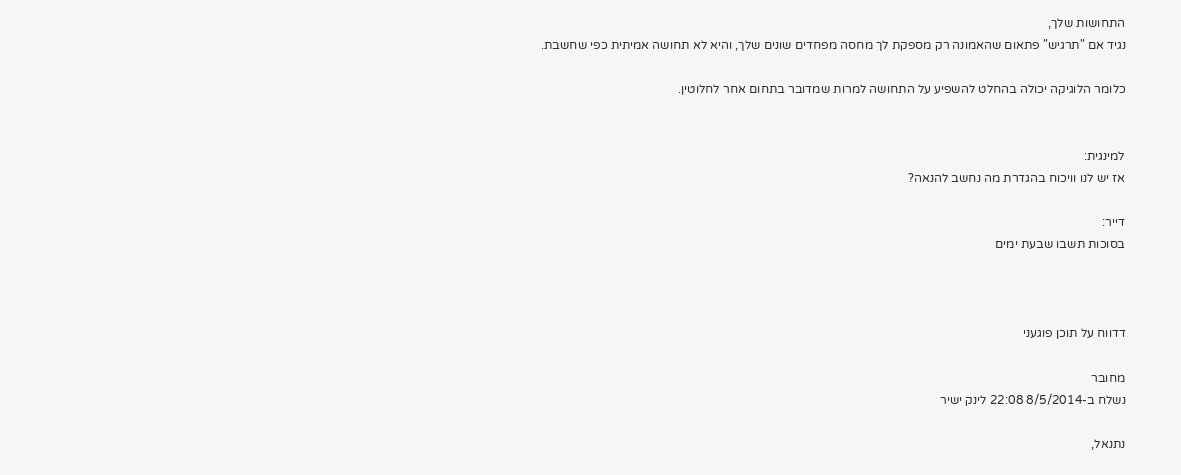התחושות שלך,
נגיד אם "תרגיש" פתאום שהאמונה רק מספקת לך מחסה מפחדים שונים שלך, והיא לא תחושה אמיתית כפי שחשבת.

כלומר הלוגיקה יכולה בהחלט להשפיע על התחושה למרות שמדובר בתחום אחר לחלוטין.


למינגית:
אז יש לנו וויכוח בהגדרת מה נחשב להנאה?

דייר:
בסוכות תשבו שבעת ימים



דדווח על תוכן פוגעני

מחובר
נשלח ב-8/5/2014 22:08 לינק ישיר

נתנאל,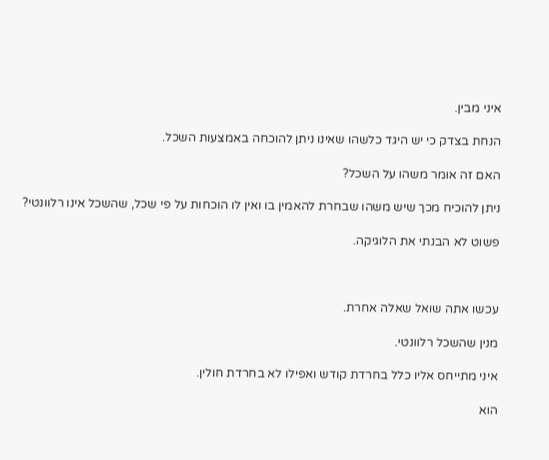איני מבין.

הנחת בצדק כי יש היגד כלשהו שאינו ניתן להוכחה באמצעות השכל.

האם זה אומר משהו על השכל?

ניתן להוכיח מכך שיש משהו שבחרת להאמין בו ואין לו הוכחות על פי שכל, שהשכל אינו רלוונטי?

פשוט לא הבנתי את הלוגיקה.



עכשו אתה שואל שאלה אחרת.

מנין שהשכל רלוונטי.

איני מתייחס אליו כלל בחרדת קודש ואפילו לא בחרדת חולין.

הוא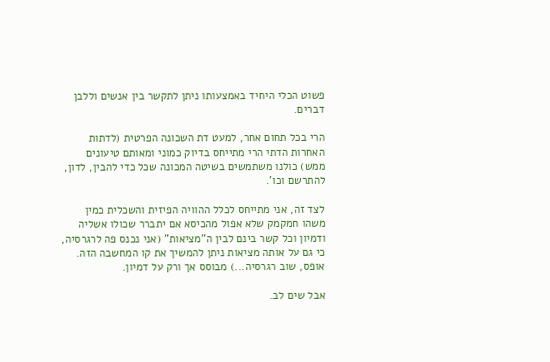פשוט הכלי היחיד באמצעותו ניתן לתקשר בין אנשים וללבן דברים.

הרי בכל תחום אחר, למעט דת השכונה הפרטית (לדתות האחרות הדתי הרי מתייחס בדיוק כמוני ומאותם טיעונים ממש) כולנו משתמשים בשיטה המכונה שכל כדי להבין, לדון, להתרשם וכו'.

לצד זה, אני מתייחס לכלל ההוויה הפיזית והשכלית כמין משהו חמקמק שלא אפול מהכיסא אם יתברר שכולו אשליה ודמיון וכל קשר בינם לבין ה"מציאות" (אני נכנס פה לרגרסיה, כי גם על אותה מציאות ניתן להמשיך את קו המחשבה הזה. אופס, שוב רגרסיה...) מבוסס אך ורק על דמיון.

אבל שים לב.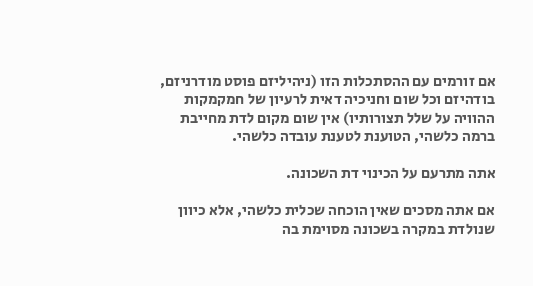אם זורמים עם ההסתכלות הזו (ניהיליזם פוסט מודרניזם, בודהיזם וכל שום וחניכיה דאית לרעיון של חמקמקות ההוויה על שלל תצורותיו) אין שום מקום לדת מחייבת ברמה כלשהי, הטוענת לטענת עובדה כלשהי.

אתה מתרעם על הכינוי דת השכונה.

אם אתה מסכים שאין הוכחה שכלית כלשהי, אלא כיוון שנולדת במקרה בשכונה מסוימת בה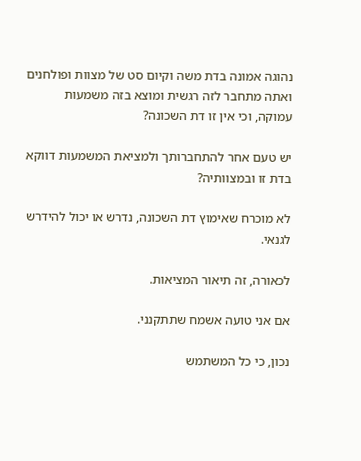נהוגה אמונה בדת משה וקיום סט של מצוות ופולחנים ואתה מתחבר לזה רגשית ומוצא בזה משמעות עמוקה, וכי אין זו דת השכונה?

יש טעם אחר להתחברותך ולמציאת המשמעות דווקא בדת זו ובמצוותיה?

לא מוכרח שאימוץ דת השכונה, נדרש או יכול להידרש לגנאי.

לכאורה, זה תיאור המציאות.

אם אני טועה אשמח שתתקנני.

נכון, כי כל המשתמש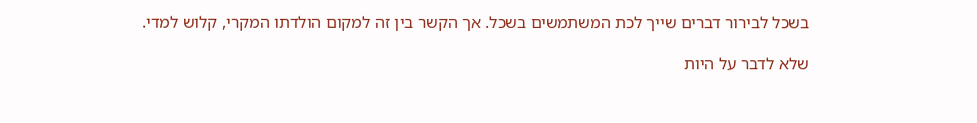בשכל לבירור דברים שייך לכת המשתמשים בשכל. אך הקשר בין זה למקום הולדתו המקרי, קלוש למדי.

שלא לדבר על היות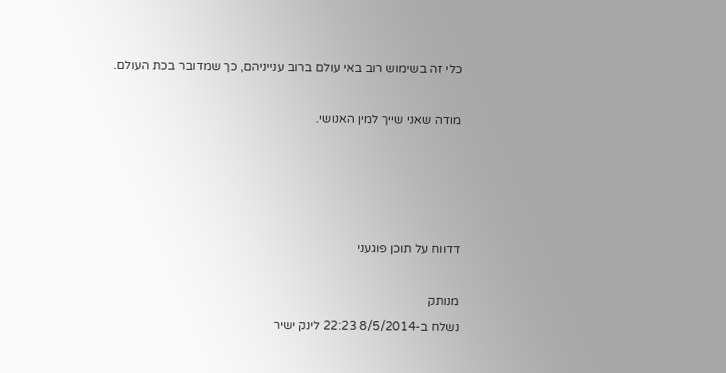כלי זה בשימוש רוב באי עולם ברוב ענייניהם, כך שמדובר בכת העולם.

מודה שאני שייך למין האנושי.




דדווח על תוכן פוגעני

מנותק
נשלח ב-8/5/2014 22:23 לינק ישיר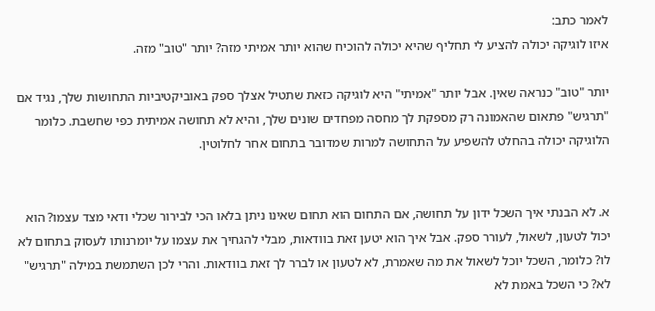לאמר כתב:
איזו לוגיקה יכולה להציע לי תחליף שהיא יכולה להוכיח שהוא יותר אמיתי מזה? יותר "טוב" מזה.

יותר "טוב" כנראה שאין. אבל יותר "אמיתי" היא לוגיקה כזאת שתטיל אצלך ספק באוביקטיביות התחושות שלך, נגיד אם "תרגיש" פתאום שהאמונה רק מספקת לך מחסה מפחדים שונים שלך, והיא לא תחושה אמיתית כפי שחשבת. כלומר הלוגיקה יכולה בהחלט להשפיע על התחושה למרות שמדובר בתחום אחר לחלוטין.


א. לא הבנתי איך השכל ידון על תחושה, אם התחום הוא תחום שאינו ניתן בלאו הכי לבירור שכלי ודאי מצד עצמו? הוא יכול לטעון, לשאול, לעורר ספק. אבל איך הוא יטען זאת בוודאות, מבלי להגחיך את עצמו על יומרנותו לעסוק בתחום לא לו? כלומר, השכל יוכל לשאול את מה שאמרת, לא לטעון או לברר לך זאת בוודאות. והרי לכן השתמשת במילה "תרגיש" לא? כי השכל באמת לא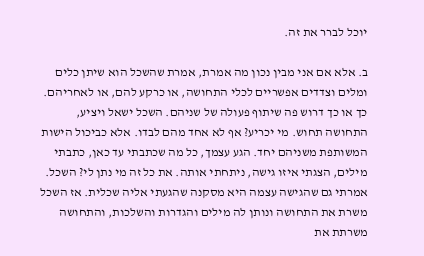יוכל לברר את זה.

ב. אלא אם אני מבין נכון מה אמרת, אמרת שהשכל הוא שיתן כלים ומלים וצדדים אפשריים לכלי התחושה, או כרקע להם, או לאחריהם. כך או כך דרוש פה שיתוף פעולה של שניהם. השכל ישאל ויציע, התחושה תחוש. מי יכריע? אף לא אחד מהם לבדו. אלא כביכול הישות המשותפת משניהם יחד. הגע עצמך, כל מה שכתבתי עד כאן, כתבתי מילים, הצגתי איזו גישה, ניתחתי אותה. את כל זה מי נתן לי? השכל. אמרתי גם שהגישה עצמה היא מסקנה שהגעתי אליה שכלית. אז השכל משרת את התחושה ונותן לה מילים והגדרות והשלכות, והתחושה משרתת את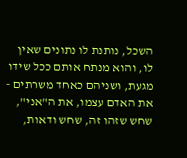השכל, נותנת לו נתונים שאין לו, והוא מנתח אותם ככל שידו מגעת, ושניהם כאחד משרתים - את האדם עצמו, את ה"אני", שחש שזהו זה, שחש ודאות,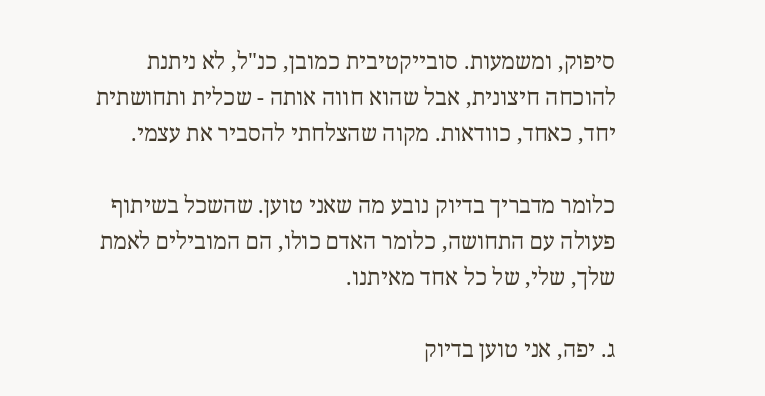סיפוק, ומשמעות. סובייקטיבית כמובן, כנ"ל, לא ניתנת להוכחה חיצונית, אבל שהוא חווה אותה - שכלית ותחושתית יחד, כאחד, כוודאות. מקוה שהצלחתי להסביר את עצמי.

כלומר מדבריך בדיוק נובע מה שאני טוען. שהשכל בשיתוף פעולה עם התחושה, כלומר האדם כולו, הם המובילים לאמת שלך, שלי, של כל אחד מאיתנו.

ג. יפה, אני טוען בדיוק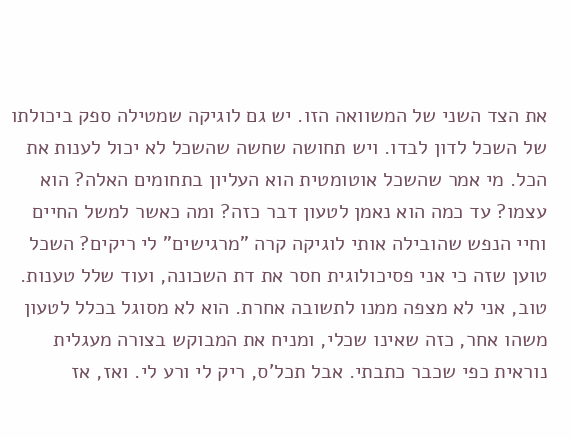את הצד השני של המשוואה הזו. יש גם לוגיקה שמטילה ספק ביכולתו של השכל לדון לבדו. ויש תחושה שחשה שהשכל לא יכול לענות את הכל. מי אמר שהשכל אוטומטית הוא העליון בתחומים האלה? הוא עצמו? עד כמה הוא נאמן לטעון דבר כזה? ומה כאשר למשל החיים וחיי הנפש שהובילה אותי לוגיקה קרה "מרגישים" לי ריקים? השכל טוען שזה כי אני פסיכולוגית חסר את דת השכונה, ועוד שלל טענות. טוב, אני לא מצפה ממנו לתשובה אחרת. הוא לא מסוגל בכלל לטעון משהו אחר, כזה שאינו שכלי, ומניח את המבוקש בצורה מעגלית נוראית כפי שכבר כתבתי. אבל תכל'ס, ריק לי ורע לי. ואז, אז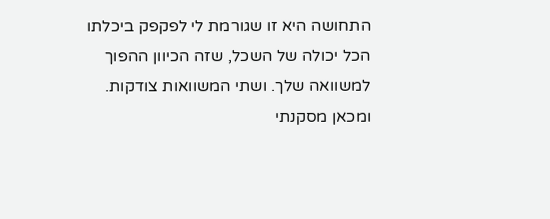התחושה היא זו שגורמת לי לפקפק ביכלתו הכל יכולה של השכל, שזה הכיוון ההפוך למשוואה שלך. ושתי המשוואות צודקות. ומכאן מסקנתי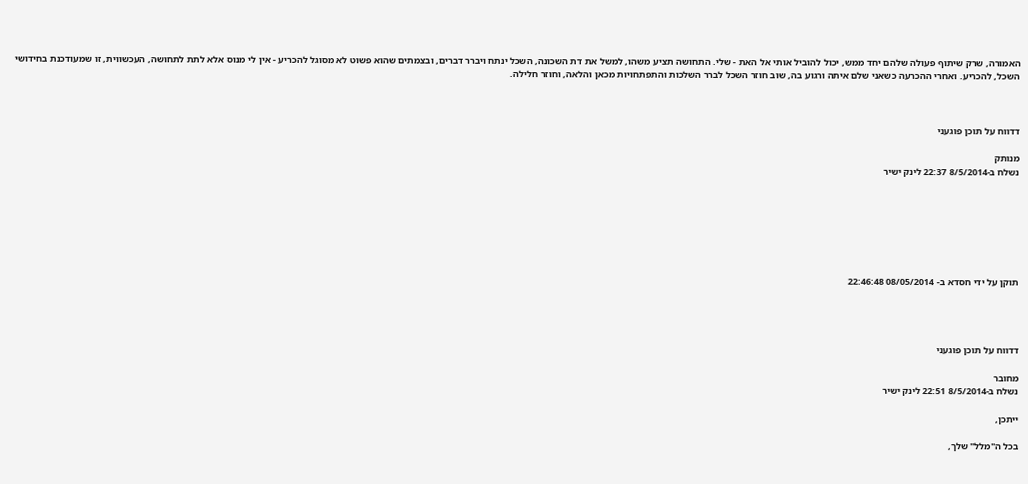האמורה, שרק שיתוף פעולה שלהם יחד ממש, יכול להוביל אותי אל האת - שלי. התחושה תציע משהו, למשל את דת השכונה, השכל ינתח ויברר דברים, ובצמתים שהוא פשוט לא מסוגל להכריע - אין לי מנוס אלא לתת לתחושה, העכשווית, זו שמעודכנת בחידושי השכל, להכריע. ואחרי ההכרעה כשאני שלם איתה ורגוע בה, שוב חוזר השכל לברר השלכות והתפתחויות מכאן והלאה, וחוזר חלילה.



דדווח על תוכן פוגעני

מנותק
נשלח ב-8/5/2014 22:37 לינק ישיר







תוקן על ידי חסדא ב- 08/05/2014 22:46:48




דדווח על תוכן פוגעני

מחובר
נשלח ב-8/5/2014 22:51 לינק ישיר

ייתכן,

בכל ה"מלל" שלך,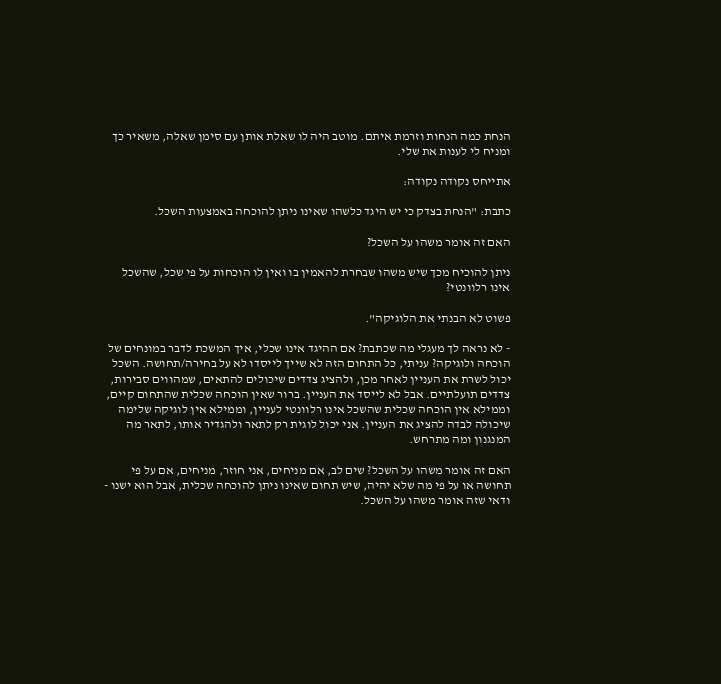הנחת כמה הנחות וזרמת איתם. מוטב היה לו שאלת אותן עם סימן שאלה, משאיר כך ומניח לי לענות את שלי.

אתייחס נקודה נקודה:

כתבת: "הנחת בצדק כי יש היגד כלשהו שאינו ניתן להוכחה באמצעות השכל.

האם זה אומר משהו על השכל?

ניתן להוכיח מכך שיש משהו שבחרת להאמין בו ואין לו הוכחות על פי שכל, שהשכל אינו רלוונטי?

פשוט לא הבנתי את הלוגיקה".

- לא נראה לך מעגלי מה שכתבת? אם ההיגד אינו שכלי, איך המשכת לדבר במונחים של הוכחה ולוגיקה? עניתי, כל התחום הזה לא שייך לייסדו לא על בחירה/תחושה. השכל יכול לשרת את העניין לאחר מכן, ולהציג צדדים שיכולים להתאים, שמהווים סבירות, צדדים תועלתיים. אבל לא לייסד את העניין. ברור שאין הוכחה שכלית שהתחום קיים, וממילא אין הוכחה שכלית שהשכל אינו רלוונטי לעניין, וממילא אין לוגיקה שלימה שיכולה לבדה להציג את העניין. אני יכול לוגית רק לתאר ולהגדיר אותו, לתאר מה המנגנון ומה מתרחש.

האם זה אומר משהו על השכל? שים לב, אם מניחים, אני חוזר, מניחים, אם על פי תחושה או על פי מה שלא יהיה, שיש תחום שאינו ניתן להוכחה שכלית, אבל הוא ישנו - ודאי שזה אומר משהו על השכל.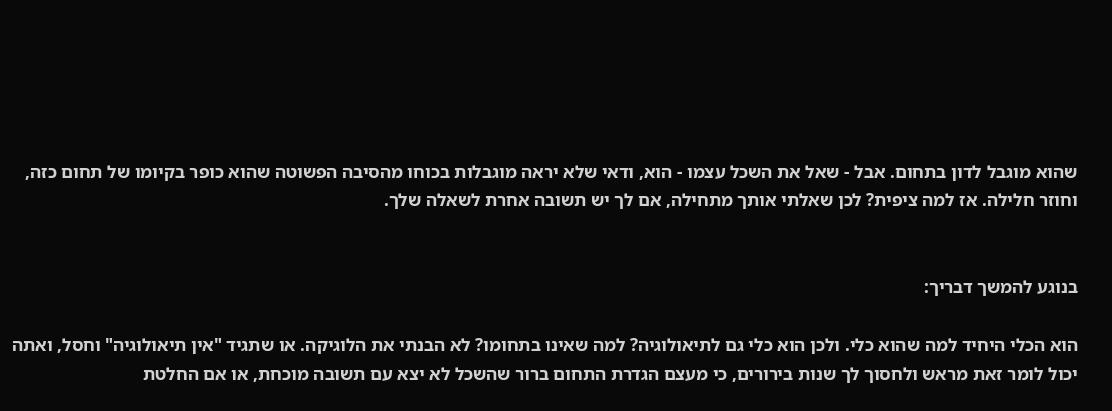שהוא מוגבל לדון בתחום. אבל - שאל את השכל עצמו - הוא, ודאי שלא יראה מוגבלות בכוחו מהסיבה הפשוטה שהוא כופר בקיומו של תחום כזה, וחוזר חלילה. אז למה ציפית? לכן שאלתי אותך מתחילה, אם לך יש תשובה אחרת לשאלה שלך.


בנוגע להמשך דבריך:

הוא הכלי היחיד למה שהוא כלי. ולכן הוא כלי גם לתיאולוגיה? למה שאינו בתחומו? לא הבנתי את הלוגיקה. או שתגיד "אין תיאולוגיה" וחסל, ואתה יכול לומר זאת מראש ולחסוך לך שנות בירורים, כי מעצם הגדרת התחום ברור שהשכל לא יצא עם תשובה מוכחת, או אם החלטת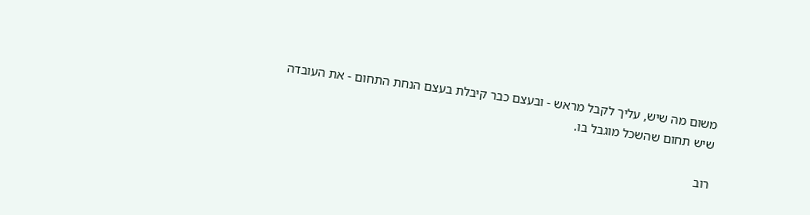משום מה שיש, עליך לקבל מראש - ובעצם כבר קיבלת בעצם הנחת התחום - את העובדה שיש תחום שהשכל מוגבל בו.

רוב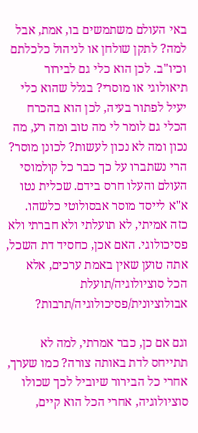באי העולם משתמשים בו, אמת, אבל למה? לתקן שולחן או לניהול כלכלתם וכיו"ב. לכן הוא כלי גם לבירור תיאולוגי או מוסרי? בגלל שהוא כלי יעיל לפתור בעיה, לכן הוא בהכרח הכלי גם לומר לי מה טוב ומה רע, מה נכון ומה לא נכון לעשות? לכונן מוסר? הרי נשתברו על כך כבר כל קולמוסי העולם והעלו חרס בידם. שכלית נטו א"א לייסד מוסר אבסולוטי כלשהו. כזה אמיתי, לא תועלתי ולא חברתי ולא פסיכולוגי. האם אכן, כחסיד דת השכל, אתה טוען שאין באמת ערכים, אלא הכל סוציולוגיה/תועלת אבולוציונית/פסיכולוגיה/תרבות?

וגם אם כן, כבר אמרתי, למה לא תתייחס לדת באותה צורה? כמו שערך, אחרי כל הבירור שיוביל לכך שכולו סוציולוגיה, אחרי הכל הוא קיים,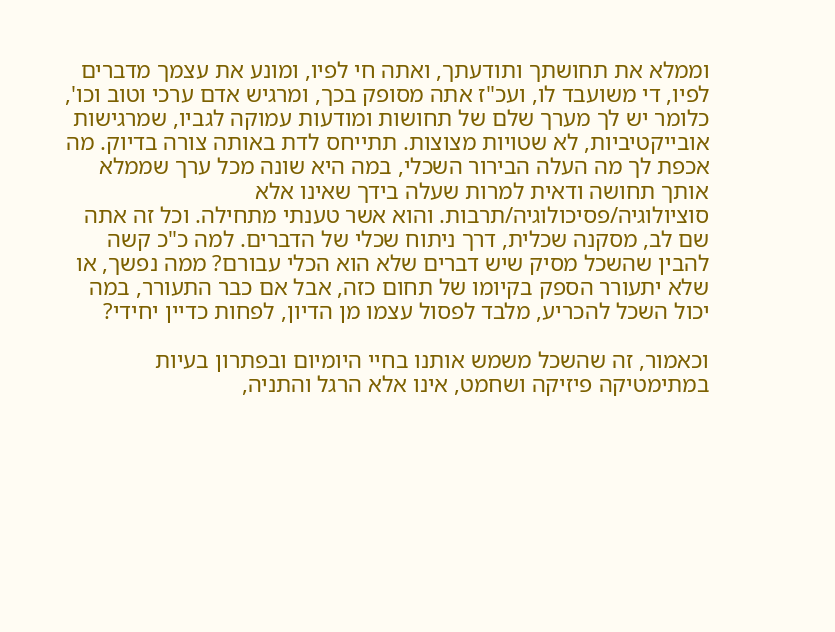וממלא את תחושתך ותודעתך, ואתה חי לפיו, ומונע את עצמך מדברים לפיו, די משועבד לו, ועכ"ז אתה מסופק בכך, ומרגיש אדם ערכי וטוב וכו', כלומר יש לך מערך שלם של תחושות ומודעות עמוקה לגביו, שמרגישות אובייקטיביות, לא שטויות מצוצות. תתייחס לדת באותה צורה בדיוק. מה אכפת לך מה העלה הבירור השכלי, במה היא שונה מכל ערך שממלא אותך תחושה ודאית למרות שעלה בידך שאינו אלא סוציולוגיה/פסיכולוגיה/תרבות. והוא אשר טענתי מתחילה. וכל זה אתה שם לב, מסקנה שכלית, דרך ניתוח שכלי של הדברים. למה כ"כ קשה להבין שהשכל מסיק שיש דברים שלא הוא הכלי עבורם? ממה נפשך, או שלא יתעורר הספק בקיומו של תחום כזה, אבל אם כבר התעורר, במה יכול השכל להכריע, מלבד לפסול עצמו מן הדיון, לפחות כדיין יחידי?

וכאמור, זה שהשכל משמש אותנו בחיי היומיום ובפתרון בעיות במתימטיקה פיזיקה ושחמט, אינו אלא הרגל והתניה,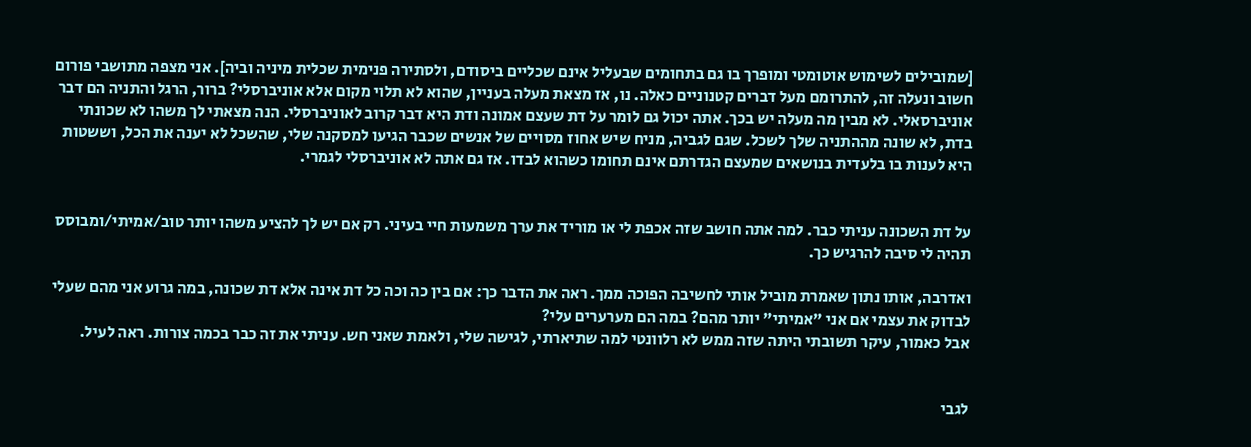[שמובילים לשימוש אוטומטי ומופרך בו גם בתחומים שבעליל אינם שכליים ביסודם, ולסתירה פנימית שכלית מיניה וביה]. אני מצפה מתושבי פורום חשוב ונעלה זה, להתרומם מעל דברים קטנוניים כאלה. נו, אז מצאת מעלה בעניין, שהוא לא תלוי מקום אלא אוניברסלי? ברור, הרגל והתניה הם דבר אוניברסאלי. לא מבין מה מעלה יש בכך. אתה יכול גם לומר על דת שעצם אמונה ודת היא דבר קרוב לאוניברסלי. הנה מצאתי לך משהו לא שכונתי בדת, לא שונה מההתניה שלך לשכל. שגם לגביה, מניח שיש אחוז מסויים של אנשים שכבר הגיעו למסקנה שלי, שהשכל לא יענה את הכל, וששטות היא לענות בו בלעדית בנושאים שמעצם הגדרתם אינם תחומו כשהוא לבדו. אז גם אתה לא אוניברסלי לגמרי.


על דת השכונה עניתי כבר. למה אתה חושב שזה אכפת לי או מוריד את ערך משמעות חיי בעיני. רק אם יש לך להציע משהו יותר טוב/אמיתי/ומבוסס תהיה לי סיבה להרגיש כך.

ואדרבה, אותו נתון שאמרת מוביל אותי לחשיבה הפוכה ממך. ראה את הדבר כך: אם בין כה וכה כל דת אינה אלא דת שכונה, במה גרוע אני מהם שעלי לבדוק את עצמי אם אני "אמיתי" יותר מהם? במה הם מערערים עלי?
אבל כאמור, עיקר תשובתי היתה שזה ממש לא רלוונטי למה שתיארתי, לגישה שלי, ולאמת שאני חש. עניתי את זה כבר בכמה צורות. ראה לעיל.


לגבי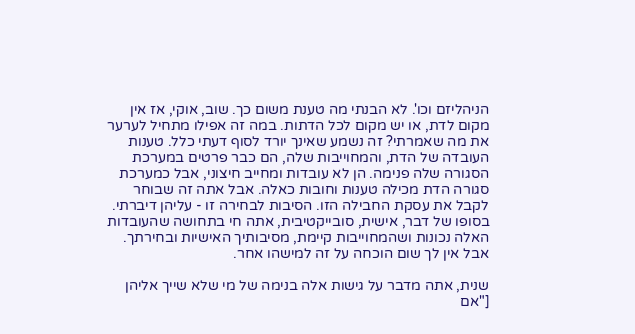הניהליזם וכו'. לא הבנתי מה טענת משום כך. שוב, אוקי, אז אין מקום לדת, או יש מקום לכל הדתות. במה זה אפילו מתחיל לערער את מה שאמרתי? זה נשמע שאינך יורד לסוף דעתי כלל. טענות העובדה של הדת, והמחוייבות שלה, הם כבר פרטים במערכת הסגורה שלה פנימה. הן לא עובדות ומחייב חיצוני, אבל כמערכת סגורה הדת מכילה טענות וחובות כאלה. אבל אתה זה שבוחר לקבל את עסקת החבילה הזו. הסיבות לבחירה זו - עליהן דיברתי. בסופו של דבר, אישית, סובייקטיבית, אתה חי בתחושה שהעובדות האלה נכונות ושהמחוייבות קיימת, מסיבותיך האישיות ובחירתך. אבל אין לך שום הוכחה על זה למישהו אחר.

שנית, אתה מדבר על גישות אלה בנימה של מי שלא שייך אליהן ["אם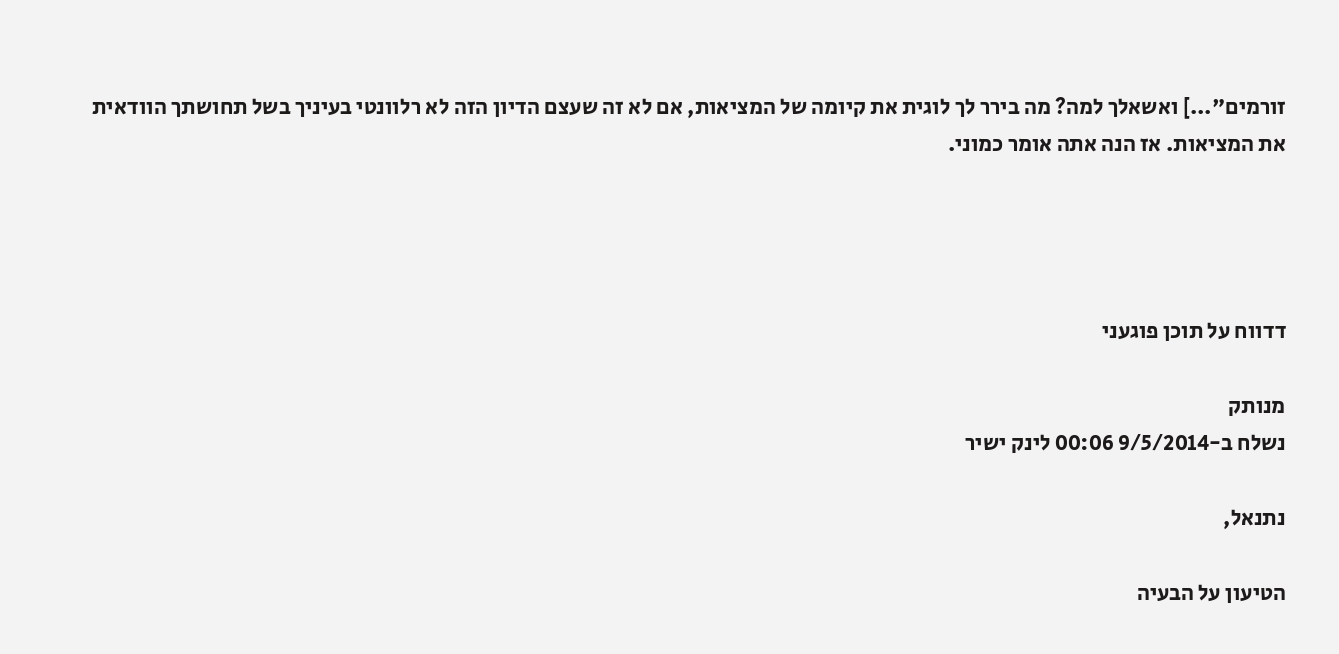זורמים"...] ואשאלך למה? מה בירר לך לוגית את קיומה של המציאות, אם לא זה שעצם הדיון הזה לא רלוונטי בעיניך בשל תחושתך הוודאית את המציאות. אז הנה אתה אומר כמוני.




דדווח על תוכן פוגעני

מנותק
נשלח ב-9/5/2014 00:06 לינק ישיר

נתנאל,

הטיעון על הבעיה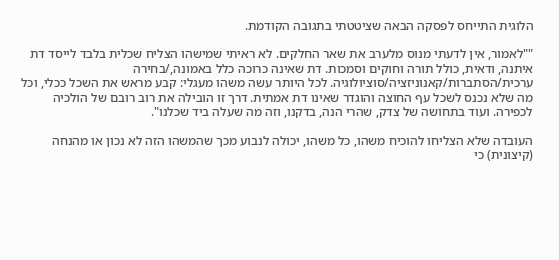הלוגית התייחס לפסקה הבאה שציטטתי בתגובה הקודמת.

""לאמור, אין לדעתי מנוס מלערב את שאר החלקים. לא ראיתי שמישהו הצליח שכלית בלבד לייסד דת איתנה, ודאית, כולל תורה וחוקים וסמכות. דת שאינה כרוכה כלל באמונה,/בחירה ערכית/הסתברות/קאנוניזציה/סוציולוגיה. לכל היותר עשה משהו מעגלי: קבע מראש את השכל ככלי, וכל מה שלא נכנס לשכל עף החוצה והוגדר שאינו דת אמתית. דרך זו הובילה את רוב רובם של הולכיה לכפירה. ועוד בתחושה של צדק, שהרי הנה, בדקנו, וזה מה שעלה ביד שכלנו".

העובדה שלא הצליחו להוכיח משהו, כל משהו, יכולה לנבוע מכך שהמשהו הזה לא נכון או מהנחה (קיצונית) כי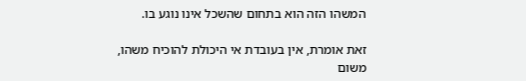המשהו הזה הוא בתחום שהשכל אינו נוגע בו.

זאת אומרת, אין בעובדת אי היכולת להוכיח משהו, משום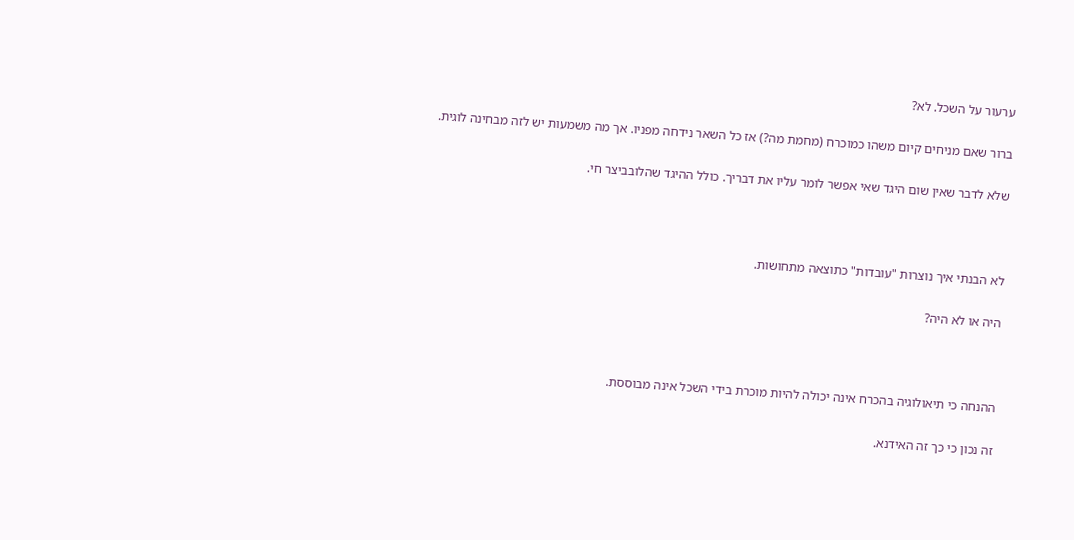ערעור על השכל. לא?

ברור שאם מניחים קיום משהו כמוכרח (מחמת מה?) אז כל השאר נידחה מפניו. אך מה משמעות יש לזה מבחינה לוגית.

שלא לדבר שאין שום היגד שאי אפשר לומר עליו את דבריך. כולל ההיגד שהלובביצר חי.



לא הבנתי איך נוצרות "עובדות" כתוצאה מתחושות.

היה או לא היה?



ההנחה כי תיאולוגיה בהכרח אינה יכולה להיות מוכרת בידי השכל אינה מבוססת.

זה נכון כי כך זה האידנא.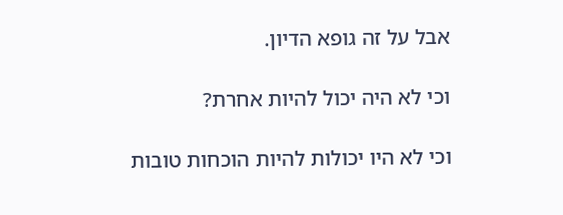אבל על זה גופא הדיון.

וכי לא היה יכול להיות אחרת?

וכי לא היו יכולות להיות הוכחות טובות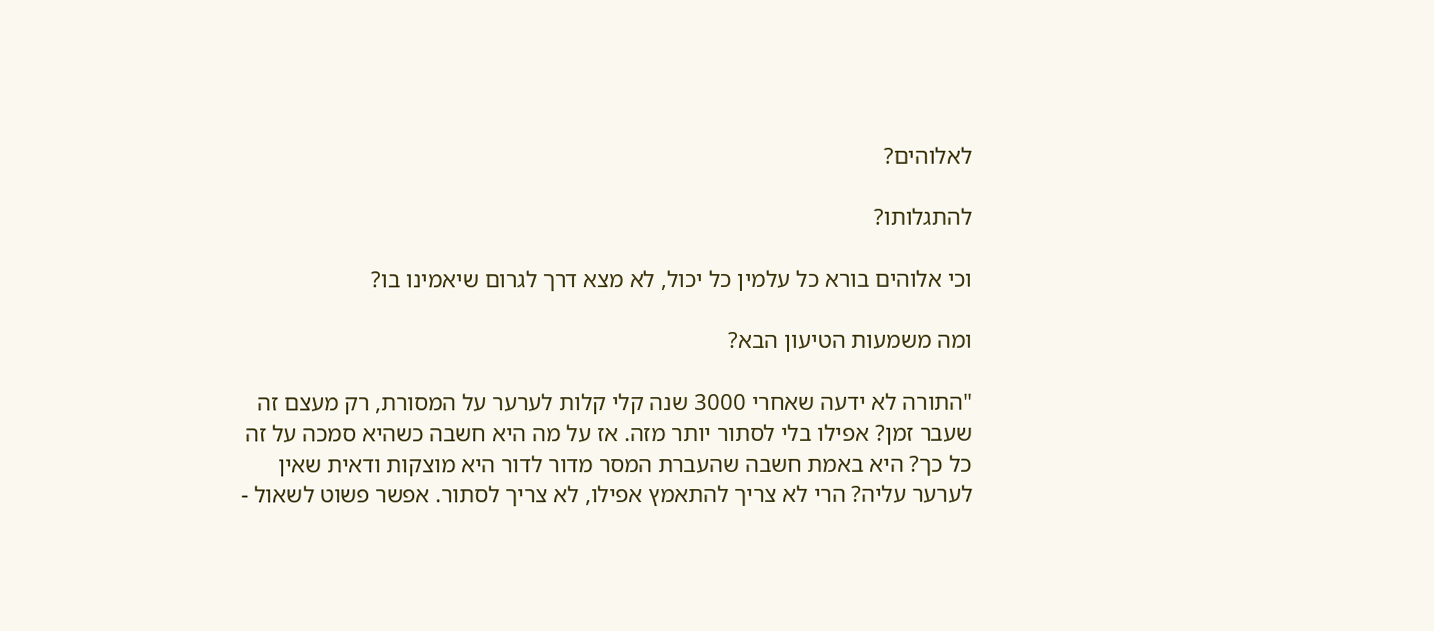לאלוהים?

להתגלותו?

וכי אלוהים בורא כל עלמין כל יכול, לא מצא דרך לגרום שיאמינו בו?

ומה משמעות הטיעון הבא?

"התורה לא ידעה שאחרי 3000 שנה קלי קלות לערער על המסורת, רק מעצם זה שעבר זמן? אפילו בלי לסתור יותר מזה. אז על מה היא חשבה כשהיא סמכה על זה כל כך? היא באמת חשבה שהעברת המסר מדור לדור היא מוצקות ודאית שאין לערער עליה? הרי לא צריך להתאמץ אפילו, לא צריך לסתור. אפשר פשוט לשאול -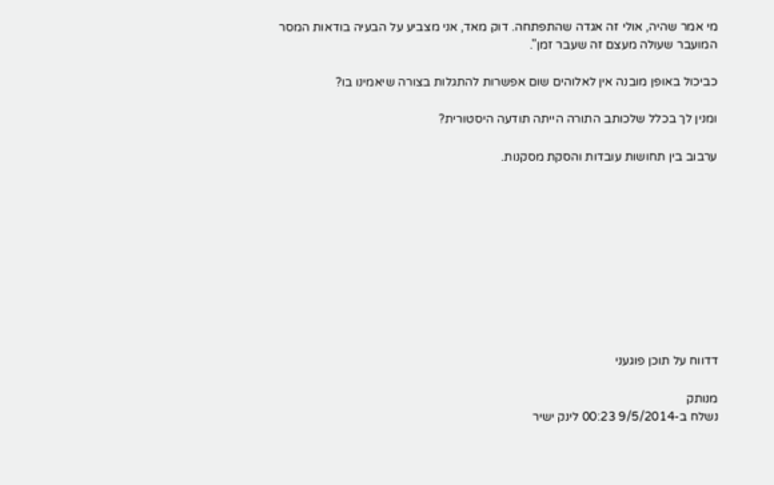מי אמר שהיה, אולי זה אגדה שהתפתחה. דוק מאד, אני מצביע על הבעיה בודאות המסר המועבר שעולה מעצם זה שעבר זמן".

כביכול באופן מובנה אין לאלוהים שום אפשרות להתגלות בצורה שיאמינו בו?

ומנין לך בכלל שלכותב התורה הייתה תודעה היסטורית?

ערבוב בין תחושות עובדות והסקת מסקנות.










דדווח על תוכן פוגעני

מנותק
נשלח ב-9/5/2014 00:23 לינק ישיר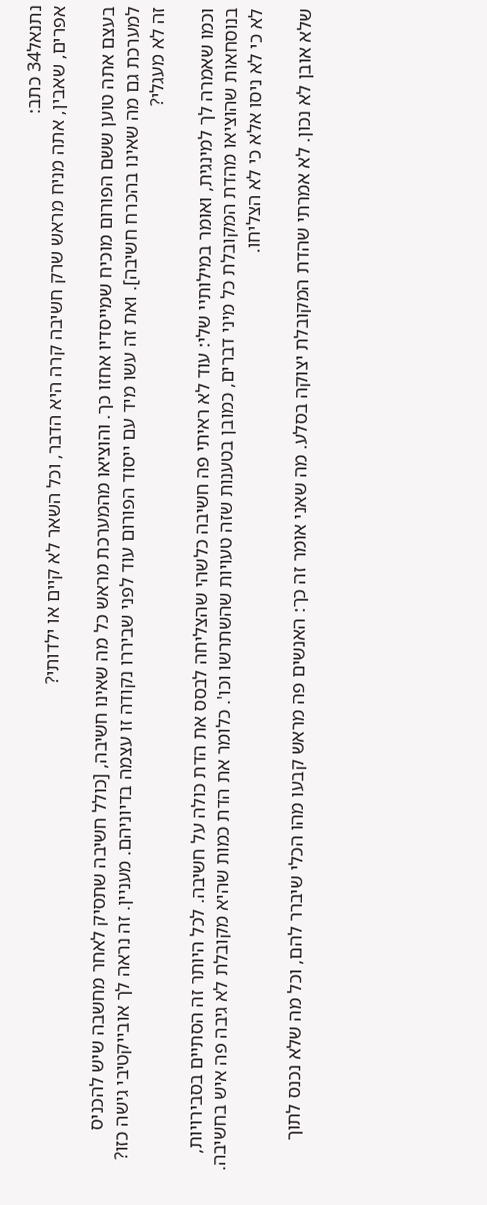נתנאל34 כתב:
אפרים, שאבין, אתה מניח מראש שרק חשיבה קרה היא הדבר, וכל השאר לא קיים או ילדותי?

בעצם אתה טוען ששם הפורום מוכיח שמייסדיו אחזו כך. והוציאו מהמערכת מראש כל מה שאינו חשיבה, [כולל חשיבה שתסיק לאחר מחשבה שיש להכניס למערכת גם מה שאינו בהכרח חשיבה]. ואת זה עשו מיד עם ייסוד הפורום עוד לפני שביררו נקודה זו עצמה בדיוניהם. מעניין. זה נראה לך אובייקטיבי גישה כזו? זה לא מעגלי?

וכמו שאמרה לך למינגית, ואומר במילותיי שלי: עוד לא ראיתי פה חשיבה כלשהי שהצליחה לבסס את הדת כולה על חשיבה. לכל היותר זה הסתיים בסבירויות, בנוסחאות שהוציאו מהדת המקובלת כל מיני דברים, כמובן בטענות שזה טעויות שהשתרשו וכו'. כלומר את הדת כמות שהיא מקובלת לא גיבה פה איש בחשיבה. לא כי לא ניסו אלא כי לא הצליחו.

שלא אובן לא נכון. לא אמרתי שהדת המקובלת יצוקה בסלע. מה שאני אומר זה כך: האנשים פה מראש קבעו מהו הכלי שיברר להם, וכל מה שלא נכנס לתוך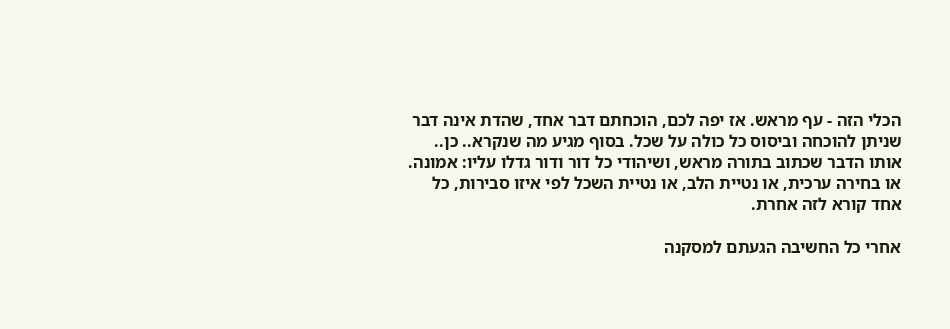הכלי הזה - עף מראש. אז יפה לכם, הוכחתם דבר אחד, שהדת אינה דבר שניתן להוכחה וביסוס כל כולה על שכל. בסוף מגיע מה שנקרא.. כן.. אותו הדבר שכתוב בתורה מראש, ושיהודי כל דור ודור גדלו עליו: אמונה. או בחירה ערכית, או נטיית הלב, או נטיית השכל לפי איזו סבירות, כל אחד קורא לזה אחרת.

אחרי כל החשיבה הגעתם למסקנה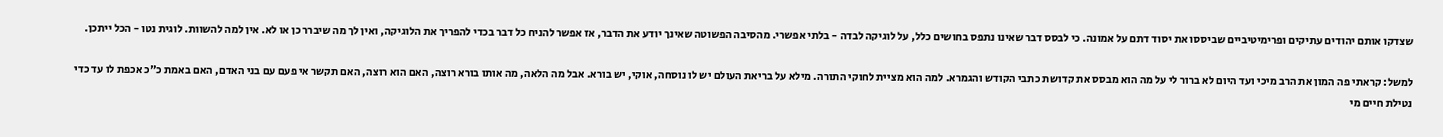שצדקו אותם יהודים עתיקים ופרימיטיביים שביססו את יסוד דתם על אמונה. כי לבסס דבר שאינו נתפס בחושים כלל, על לוגיקה לבדה - בלתי אפשרי. מהסיבה הפשוטה שאינך יודע את הדבר, אז אפשר להניח כל דבר בכדי להפריך את הלוגיקה, ואין לך מה שיברר כן או לא. אין למה להשוות. לוגית נטו - הכל ייתכן.

למשל: קראתי פה המון את הרב מיכי ועד היום לא ברור לי על מה הוא מבסס את קדושת כתבי הקודש והגמרא. למה הוא מציית לחוקי התורה. מילא על בריאת העולם יש לו נוסחה, אוקי, יש בורא. אבל מה הלאה, מה אותו בורא רוצה, האם הוא רוצה, האם תקשר אי פעם עם בני האדם, האם באמת כ"כ אכפת לו עד כדי נטילת חיים מי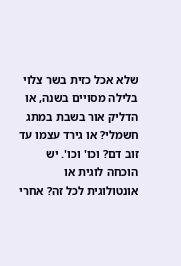שלא אכל כזית בשר צלוי בלילה מסויים בשנה, או הדליק אור בשבת במתג חשמלי? או גירד עצמו עד זוב דם? וכו' וכו'. יש הוכחה לוגית או אונטולוגית לכל זה? אחרי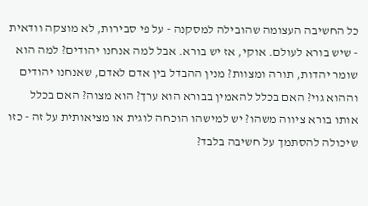כל החשיבה העצומה שהובילה למסקנה - על פי סבירות, לא מוצקה וודאית - שיש בורא לעולם. אוקי, אז יש בורא. אבל למה אנחנו יהודים? למה הוא שומר יהדות, תורה ומצוות? מנין ההבדל בין אדם לאדם, שאנחנו יהודים וההוא גוי? האם בכלל להאמין בבורא הוא ערך? הוא מצוה? האם בכלל אותו בורא ציווה משהו? יש למישהו הוכחה לוגית או מציאותית על זה - כזו שיכולה להסתמך על חשיבה בלבד?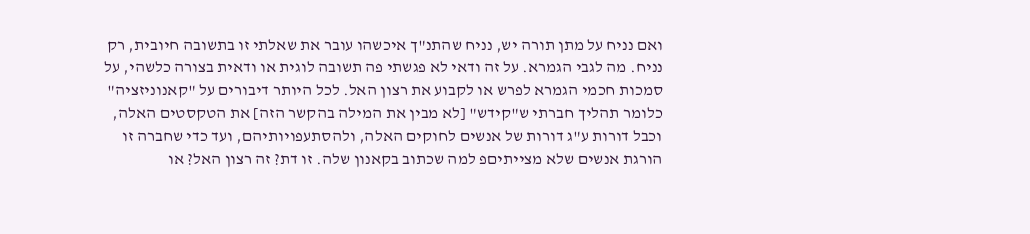ואם נניח על מתן תורה יש, נניח שהתנ"ך איכשהו עובר את שאלתי זו בתשובה חיובית, רק נניח. מה לגבי הגמרא. על זה ודאי לא פגשתי פה תשובה לוגית או ודאית בצורה כלשהי, על סמכות חכמי הגמרא לפרש או לקבוע את רצון האל. לכל היותר דיבורים על "קאנוניזציה" כלומר תהליך חברתי ש"קידש" [לא מבין את המילה בהקשר הזה] את הטקסטים האלה, וכבל דורות ע"ג דורות של אנשים לחוקים האלה, ולהסתעפויותיהם, ועד כדי שחברה זו הורגת אנשים שלא מצייתיםפ למה שכתוב בקאנון שלה. זו דת? זה רצון האל? או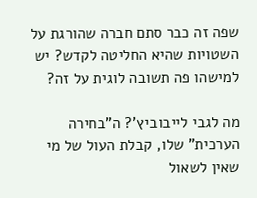שפה זה כבר סתם חברה שהורגת על השטויות שהיא החליטה לקדש? יש למישהו פה תשובה לוגית על זה?

מה לגבי לייבוביץ'? ה"בחירה הערכית" שלו, קבלת העול של מי שאין לשאול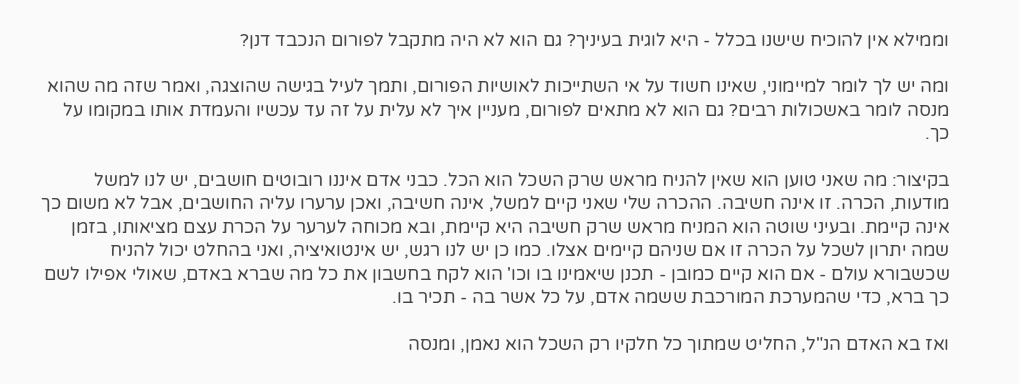וממילא אין להוכיח שישנו בכלל - היא לוגית בעיניך? גם הוא לא היה מתקבל לפורום הנכבד דנן?

ומה יש לך לומר למיימוני, שאינו חשוד על אי השתייכות לאושיות הפורום, ותמך לעיל בגישה שהוצגה, ואמר שזה מה שהוא מנסה לומר באשכולות רבים? גם הוא לא מתאים לפורום, מעניין איך לא עלית על זה עד עכשיו והעמדת אותו במקומו על כך.

בקיצור: מה שאני טוען הוא שאין להניח מראש שרק השכל הוא הכל. כבני אדם איננו רובוטים חושבים, יש לנו למשל מודעות, הכרה. זו אינה חשיבה. ההכרה שלי שאני קיים למשל, אינה חשיבה, ואכן ערערו עליה החושבים, אבל לא משום כך אינה קיימת. ובעיני שוטה הוא המניח מראש שרק חשיבה היא קיימת, ובא מכוחה לערער על הכרת עצם מציאותו, בזמן שמה יתרון לשכל על הכרה זו אם שניהם קיימים אצלו. כמו כן יש לנו רגש, יש אינטואיציה, ואני בהחלט יכול להניח שכשבורא עולם - אם הוא קיים כמובן - תכנן שיאמינו בו וכו' הוא לקח בחשבון את כל מה שברא באדם, שאולי אפילו לשם כך ברא, כדי שהמערכת המורכבת ששמה אדם, על כל אשר בה - תכיר בו.

ואז בא האדם הנ"ל, החליט שמתוך כל חלקיו רק השכל הוא נאמן, ומנסה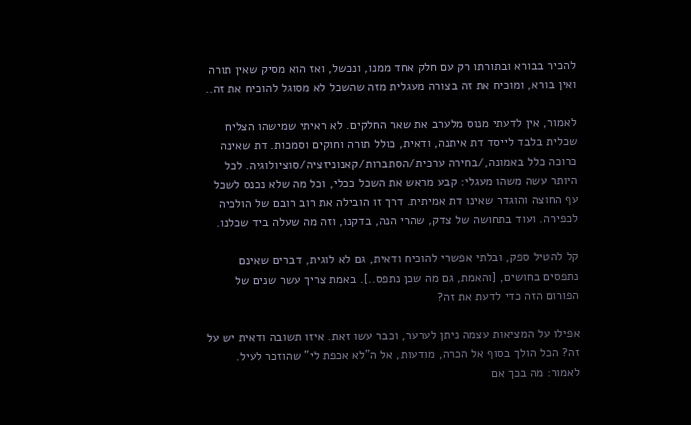להכיר בבורא ובתורתו רק עם חלק אחד ממנו, ונכשל, ואז הוא מסיק שאין תורה ואין בורא, ומוכיח את זה בצורה מעגלית מזה שהשכל לא מסוגל להוכיח את זה..

לאמור, אין לדעתי מנוס מלערב את שאר החלקים. לא ראיתי שמישהו הצליח שכלית בלבד לייסד דת איתנה, ודאית, כולל תורה וחוקים וסמכות. דת שאינה כרוכה כלל באמונה,/בחירה ערכית/הסתברות/קאנוניזציה/סוציולוגיה. לכל היותר עשה משהו מעגלי: קבע מראש את השכל ככלי, וכל מה שלא נכנס לשכל עף החוצה והוגדר שאינו דת אמיתית. דרך זו הובילה את רוב רובם של הולכיה לכפירה. ועוד בתחושה של צדק, שהרי הנה, בדקנו, וזה מה שעלה ביד שכלנו.

קל להטיל ספק, ובלתי אפשרי להוכיח ודאית, גם לא לוגית, דברים שאינם נתפסים בחושים, [והאמת, גם מה שכן נתפס..]. באמת צריך עשר שנים של הפורום הזה כדי לדעת את זה?

אפילו על המציאות עצמה ניתן לערער, וכבר עשו זאת. איזו תשובה ודאית יש על זה? הכל הולך בסוף אל הכרה, מודעות, אל ה"לא אכפת לי" שהוזכר לעיל. לאמור: מה בכך אם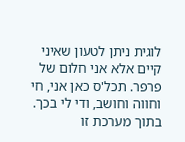לוגית ניתן לטעון שאיני קיים אלא אני חלום של פרפר. תכל'ס כאן אני, חי וחווה וחושב, ודי לי בכך. בתוך מערכת זו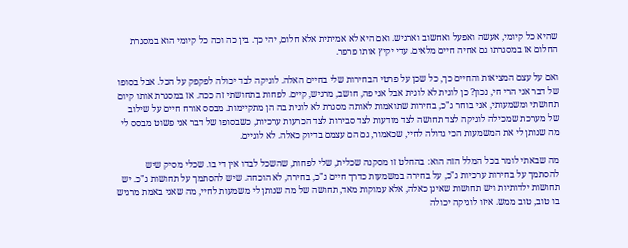שהיא כל קיומי, אעשה ואפעל ואחשוב וארגיש. ואם היא לא אמיתית אלא חלום, יהי כך. בין כה וכה כל קיומי הוא במסגרת החלום אז במסגרתו גם אחיה חיים מלאים. עדי יקיץ אותו פרפר.

ואם על עצם המציאות והחיים כך, כל שכן על פרטי הבחירות שלי בחיים האלה. לוגיקה לבד יכולה לפקפק על הכל. אבל בסופו של דבר אני הרי חי, נכון? כן לוגית לא לוגית אבל אני פה, חושב, מרגיש, קיים. לפחות בתחושתי זה ככה. אז במסגרת אותו קיום תחושתי ומשמעותי, אני בוחר ג"כ, בחירות שתואמות לאותה מסגרת לא לוגית בה הן מתקיימות. מבסס אורח חיים על שילוב של מערכת שמכילה לוגיקה לצד תחושה לצד מודעות לצד סבירות לצד הכרעות ערכיות, כשבסופו של דבר אני פשוט מבסס לי מה שנותן לי את המשמעות הכי גדולה לחיי, שכאמור, גם הם עצמם בדיוק כאלה. לא לוגיים.

מה שבאתי לומר בכל המלל הזה הוא: בהחלט זו מסקנה שכלית, שלי לפחות, שהשכל לבדו אין די בו. שכלי מסיק שיש להסתמך על בחירות ערכיות ג"כ, על בחירה במשמעות כדרך חיים ג"כ, בחירה, לא הוכחה. שיש להסתמך על תחושות ג"כ. יש תחושות ילדותיות ויש תחושות שאינן כאלה, אלא עמוקות מאד, תחושה של מה שנותן לי משמעות לחיי, מה שאני באמת מרגיש בו טוב, טוב ממש. איזו לוגיקה יכולה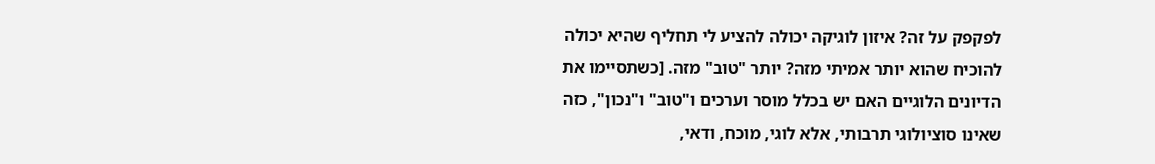לפקפק על זה? איזון לוגיקה יכולה להציע לי תחליף שהיא יכולה להוכיח שהוא יותר אמיתי מזה? יותר "טוב" מזה. [כשתסיימו את הדיונים הלוגיים האם יש בכלל מוסר וערכים ו"טוב" ו"נכון", כזה שאינו סוציולוגי תרבותי, אלא לוגי, מוכח, ודאי,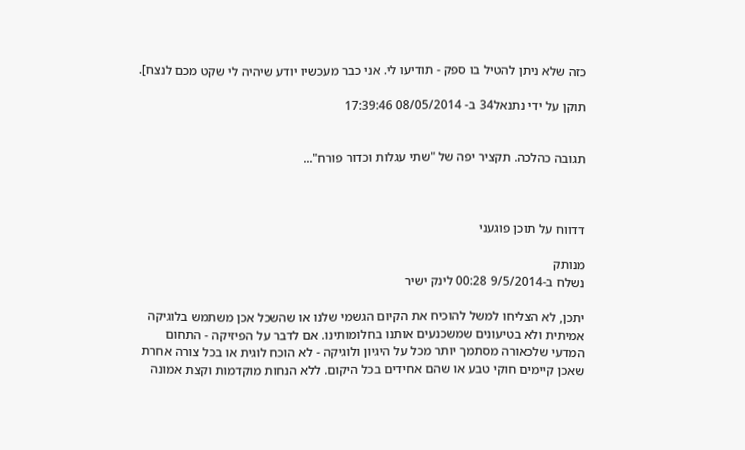כזה שלא ניתן להטיל בו ספק - תודיעו לי. אני כבר מעכשיו יודע שיהיה לי שקט מכם לנצח].

תוקן על ידי נתנאל34 ב- 08/05/2014 17:39:46


תגובה כהלכה. תקציר יפה של "שתי עגלות וכדור פורח"...



דדווח על תוכן פוגעני

מנותק
נשלח ב-9/5/2014 00:28 לינק ישיר

יתכן, לא הצליחו למשל להוכיח את הקיום הגשמי שלנו או שהשכל אכן משתמש בלוגיקה אמיתית ולא בטיעונים שמשכנעים אותנו בחלומותינו. אם לדבר על הפיזיקה - התחום המדעי שלכאורה מסתמך יותר מכל על היגיון ולוגיקה - לא הוכח לוגית או בכל צורה אחרת שאכן קיימים חוקי טבע או שהם אחידים בכל היקום. ללא הנחות מוקדמות וקצת אמונה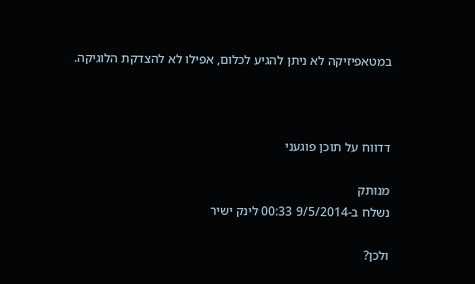במטאפיזיקה לא ניתן להגיע לכלום, אפילו לא להצדקת הלוגיקה.



דדווח על תוכן פוגעני

מנותק
נשלח ב-9/5/2014 00:33 לינק ישיר

ולכן?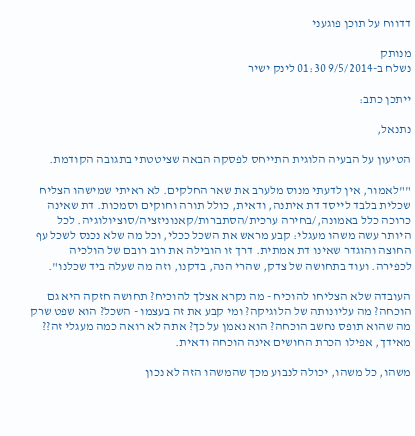דדווח על תוכן פוגעני

מנותק
נשלח ב-9/5/2014 01:30 לינק ישיר

ייתכן כתב:

נתנאל,

הטיעון על הבעיה הלוגית התייחס לפסקה הבאה שציטטתי בתגובה הקודמת.

""לאמור, אין לדעתי מנוס מלערב את שאר החלקים. לא ראיתי שמישהו הצליח שכלית בלבד לייסד דת איתנה, ודאית, כולל תורה וחוקים וסמכות. דת שאינה כרוכה כלל באמונה,/בחירה ערכית/הסתברות/קאנוניזציה/סוציולוגיה. לכל היותר עשה משהו מעגלי: קבע מראש את השכל ככלי, וכל מה שלא נכנס לשכל עף החוצה והוגדר שאינו דת אמתית. דרך זו הובילה את רוב רובם של הולכיה לכפירה. ועוד בתחושה של צדק, שהרי הנה, בדקנו, וזה מה שעלה ביד שכלנו".

העובדה שלא הצליחו להוכיח - מה נקרא אצלך להוכיח? תחושה חזקה היא גם הוכחה? מה עליונותה של הלוגיקה? ומי קבע את זה בעצמו - השכל? הוא שפט שרק מה שהוא תופס נחשב הוכחה? הוא נאמן על כך? אתה לא רואה כמה מעגלי זה?? מאידך, אפילו הכרת החושים אינה הוכחה ודאית.

משהו, כל משהו, יכולה לנבוע מכך שהמשהו הזה לא נכון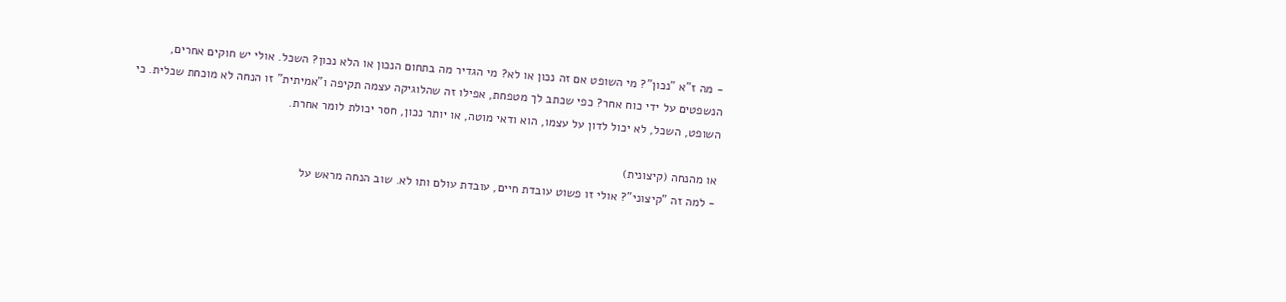- מה ז"א "נכון"? מי השופט אם זה נכון או לא? מי הגדיר מה בתחום הנכון או הלא נכון? השכל. אולי יש חוקים אחרים, הנשפטים על ידי כוח אחר? כפי שכתב לך מטפחת, אפילו זה שהלוגיקה עצמה תקיפה ו"אמיתית" זו הנחה לא מוכחת שכלית. כי השופט, השכל, לא יכול לדון על עצמו, הוא ודאי מוטה, או יותר נכון, חסר יכולת לומר אחרת.

או מהנחה (קיצונית)
- למה זה "קיצוני"? אולי זו פשוט עובדת חיים, עובדת עולם ותו לא. שוב הנחה מראש על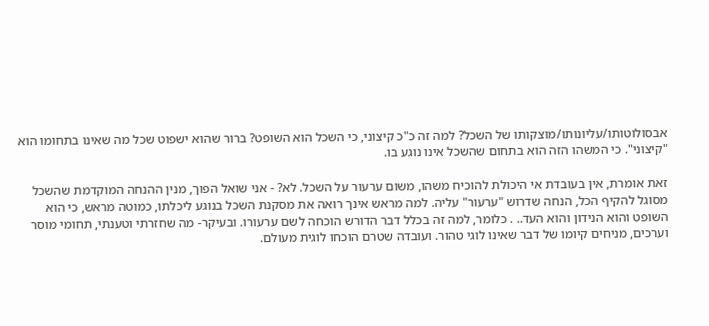אבסולוטותו/עליונותו/מוצקותו של השכל? למה זה כ"כ קיצוני, כי השכל הוא השופט? ברור שהוא ישפוט שכל מה שאינו בתחומו הוא "קיצוני". כי המשהו הזה הוא בתחום שהשכל אינו נוגע בו.

זאת אומרת, אין בעובדת אי היכולת להוכיח משהו, משום ערעור על השכל. לא? - אני שואל הפוך, מנין ההנחה המוקדמת שהשכל מסוגל להקיף הכל, הנחה שדרוש "ערעור" עליה. למה מראש אינך רואה את מסקנת השכל בנוגע ליכלתו, כמוטה מראש, כי הוא השופט והוא הנידון והוא העד.. . כלומר, למה זה בכלל דבר הדורש הוכחה לשם ערעורו. ובעיקר- מה שחזרתי וטענתי, תחומי מוסר וערכים, מניחים קיומו של דבר שאינו לוגי טהור. ועובדה שטרם הוכחו לוגית מעולם.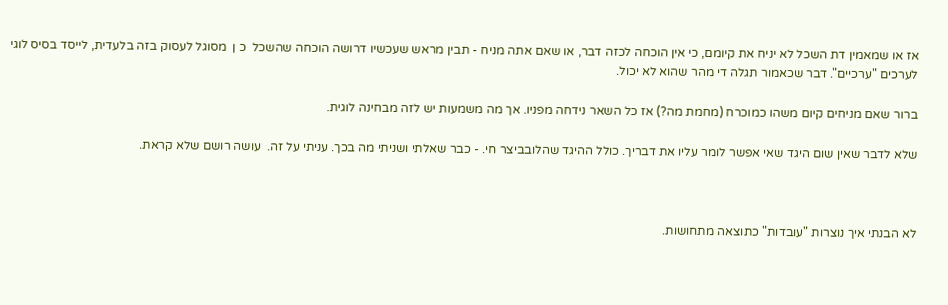אז או שמאמין דת השכל לא יניח את קיומם, כי אין הוכחה לכזה דבר, או שאם אתה מניח - תבין מראש שעכשיו דרושה הוכחה שהשכל  כ ן  מסוגל לעסוק בזה בלעדית, לייסד בסיס לוגי לערכים "ערכיים". דבר שכאמור תגלה די מהר שהוא לא יכול.

ברור שאם מניחים קיום משהו כמוכרח (מחמת מה?) אז כל השאר נידחה מפניו. אך מה משמעות יש לזה מבחינה לוגית.

שלא לדבר שאין שום היגד שאי אפשר לומר עליו את דבריך. כולל ההיגד שהלובביצר חי. - כבר שאלתי ושניתי מה בכך. עניתי על זה.  עושה רושם שלא קראת.



לא הבנתי איך נוצרות "עובדות" כתוצאה מתחושות.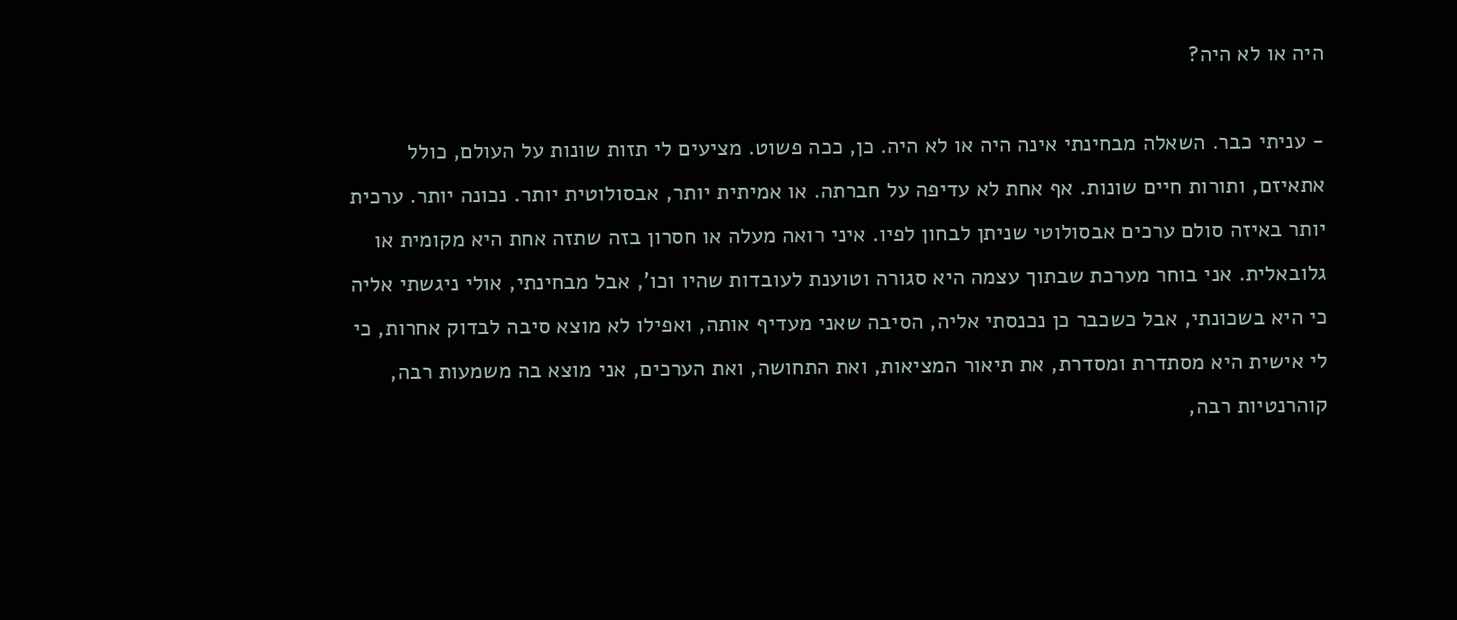היה או לא היה?

- עניתי כבר. השאלה מבחינתי אינה היה או לא היה. כן, ככה פשוט. מציעים לי תזות שונות על העולם, כולל אתאיזם, ותורות חיים שונות. אף אחת לא עדיפה על חברתה. או אמיתית יותר, אבסולוטית יותר. נכונה יותר. ערכית יותר באיזה סולם ערכים אבסולוטי שניתן לבחון לפיו. איני רואה מעלה או חסרון בזה שתזה אחת היא מקומית או גלובאלית. אני בוחר מערכת שבתוך עצמה היא סגורה וטוענת לעובדות שהיו וכו', אבל מבחינתי, אולי ניגשתי אליה כי היא בשכונתי, אבל כשכבר כן נכנסתי אליה, הסיבה שאני מעדיף אותה, ואפילו לא מוצא סיבה לבדוק אחרות, כי לי אישית היא מסתדרת ומסדרת, את תיאור המציאות, ואת התחושה, ואת הערכים, אני מוצא בה משמעות רבה, קוהרנטיות רבה,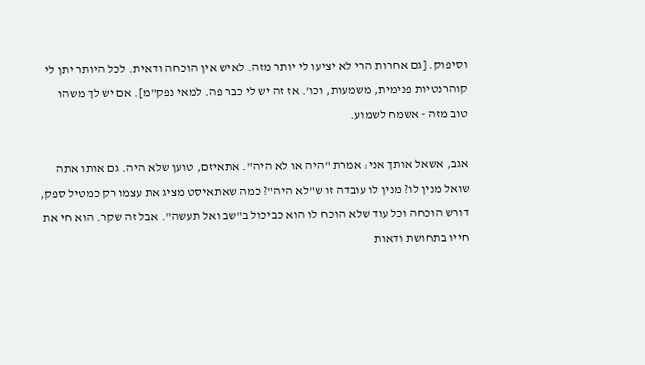וסיפוק. [גם אחרות הרי לא יציעו לי יותר מזה. לאיש אין הוכחה ודאית. לכל היותר יתן לי קוהרנטיות פנימית, משמעות, וכו'. אז זה יש לי כבר פה. למאי נפק"מ]. אם יש לך משהו טוב מזה - אשמח לשמוע.

אגב, אשאל אותך אני: אמרת "היה או לא היה". אתאיזם, טוען שלא היה. גם אותו אתה שואל מנין לו? מנין לו עובדה זו ש"לא היה"? כמה שאתאיסט מציג את עצמו רק כמטיל ספק, דורש הוכחה וכל עוד שלא הוכח לו הוא כביכול ב"שב ואל תעשה". אבל זה שקר. הוא חי את חייו בתחושת ודאות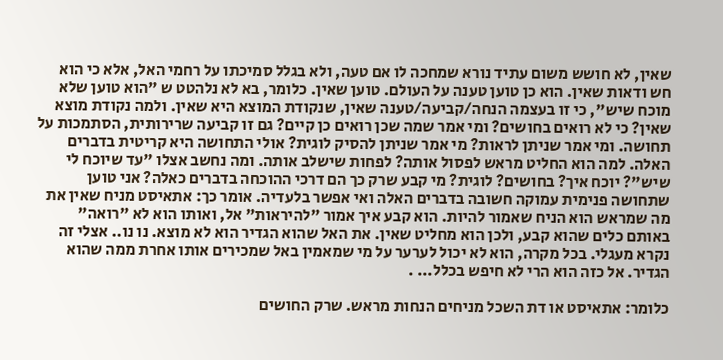שאין, לא חושש משום עתיד נורא שמחכה לו אם טעה, ולא בגלל סמיכתו על רחמי האל, אלא כי הוא חש ודאות שאין. הוא כן טוען טענה על העולם. טוען שאין. כלומר, בא לא נלהטט ש "הוא טוען שלא מוכח שיש", כי זו בעצמה הנחה/קביעה/טענה שאין, שנקודת המוצא היא שאין. ולמה נקודת מוצא שאין? כי לא רואים בחושים? ומי אמר שמה שכן רואים כן קיים? גם זו קביעה שרירותית, הסתמכות על תחושה. ומי אמר שניתן לראות? מי אמר שניתן להסיק לוגית? אולי התחושה היא קריטית בדברים האלה. למה הוא החליט מראש לפסול אותה? לפחות שישלב אותה. ומה נחשב אצלו "עד שיוכח לי שיש"? יוכח איך? בחושים? לוגית? מי קבע שרק כך הם דרכי ההוכחה בדברים כאלה? אני טוען שתחושה פנימית עמוקה חשובה בדברים האלה ואי אפשר בלעדיה. אומר כך: אתאיסט מניח שאין את מה שמראש הוא הניח שאמור להיות. הוא קבע איך אמור "להיראות" אל, ואותו הוא לא "רואה" באותם כלים שהוא קבע, ולכן הוא מחליט שאין. את האל שהוא הגדיר הוא לא מוצא. נו נו.. אצלי זה נקרא מעגלי. בכל מקרה, הוא לא יכול לערער על מי שמאמין באל שמכירים אותו אחרת ממה שהוא הגדיר. אל כזה הוא הרי לא חיפש בכלל... .

כלומר: אתאיסט או דת השכל מניחים הנחות מראש. שרק החושים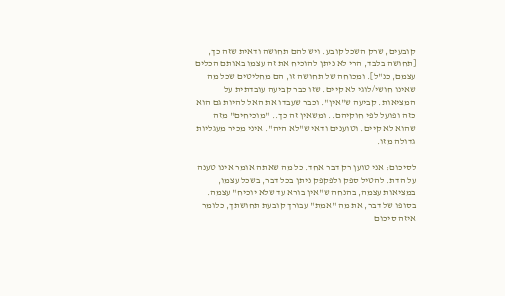קובעים, שרק השכל קובע. ויש להם תחושה ודאית שזה כך, [תחושה בלבד, הרי לא ניתן להוכיח את זה עצמו באותם הכלים עצמם, כנ"ל]. ומכוחה של תחושה זו, הם מחליטים שכל מה שאינו חושי/לוגי לא קיים. שזו כבר קביעה עובדתית על המציאות. קביעה ש"אין". וכבר שעבדו את האל להיות גם הוא כזה ופועל לפי חוקיהם.. ומשאין זה כך.. "מוכיחים" מזה שהוא לא קיים. וטוענים ודאי ש"לא היה". איני מכיר מעגליות גדולה מזו.

לסיכום: אני טוען רק דבר אחד. כל מה שאתה אומר אינו טענה על הדת. להטיל ספק ולפקפק ניתן בכל דבר, בשכל עצמו, במציאות עצמה, בהנחה ש"אין בורא עד שלא יוכיח" עצמה. בסופו של דבר, את מה "אמת" עבורך קובעת תחושתך, כלומר איזה סיכום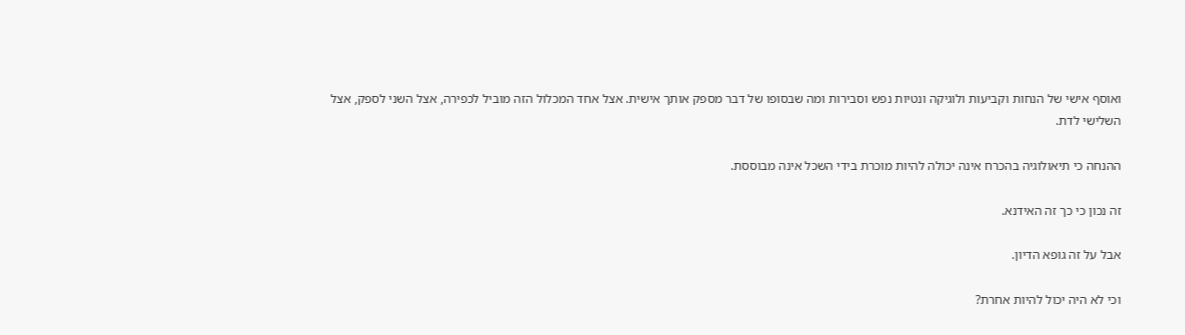ואוסף אישי של הנחות וקביעות ולוגיקה ונטיות נפש וסבירות ומה שבסופו של דבר מספק אותך אישית. אצל אחד המכלול הזה מוביל לכפירה, אצל השני לספק, אצל השלישי לדת.

ההנחה כי תיאולוגיה בהכרח אינה יכולה להיות מוכרת בידי השכל אינה מבוססת.

זה נכון כי כך זה האידנא.

אבל על זה גופא הדיון.

וכי לא היה יכול להיות אחרת?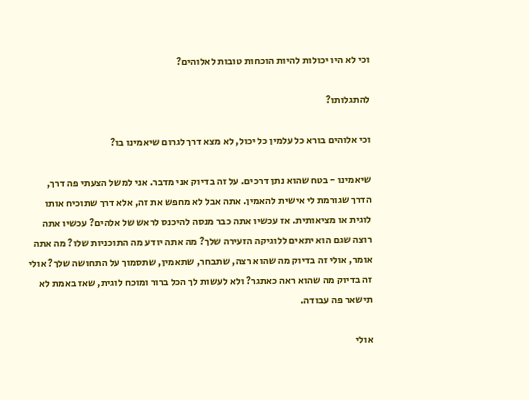וכי לא היו יכולות להיות הוכחות טובות לאלוהים?

להתגלותו?

וכי אלוהים בורא כל עלמין כל יכול, לא מצא דרך לגרום שיאמינו בו?

שיאמינו - בטח שהוא נתן דרכים. על זה בדיוק אני מדבר. אני למשל הצעתי פה דרך, הדרך שגורמת לי אישית להאמין. אתה אבל לא מחפש את זה, אלא דרך שתוכיח אותו לוגית או מציאותית. אז עכשיו אתה כבר מנסה להיכנס לראש של אלהים? עכשיו אתה רוצה שגם הוא יתאים ללוגיקה הזעירה שלך? מה אתה יודע מה התוכניות שלו? מה אתה אומר, אולי זה בדיוק מה שהוא רצה, שתבחר, שתאמין, שתסמוך על התחושה שלך? אולי זה בדיוק מה שהוא ראה כאתגר? ולא לעשות לך הכל ברור ומוכח לוגית, שאז באמת לא תישאר פה עבודה.

אולי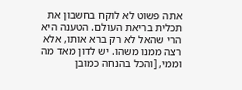אתה פשוט לא לוקח בחשבון את תכלית בריאת העולם. הטענה היא הרי שהאל לא רק ברא אותו, אלא רצה ממנו משהו. יש לדון מאד מה וממי, [והכל בהנחה כמובן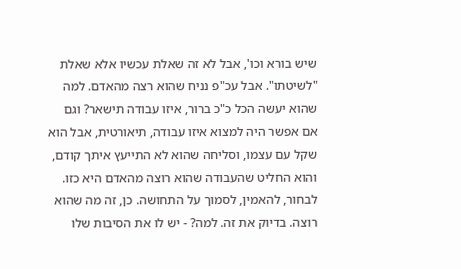שיש בורא וכו', אבל לא זה שאלת עכשיו אלא שאלת "לשיטתו". אבל עכ"פ נניח שהוא רצה מהאדם. למה שהוא יעשה הכל כ"כ ברור, איזו עבודה תישאר? וגם אם אפשר היה למצוא איזו עבודה, תיאורטית, אבל הוא שקל עם עצמו, וסליחה שהוא לא התייעץ איתך קודם, והוא החליט שהעבודה שהוא רוצה מהאדם היא כזו. לבחור, להאמין, לסמוך על התחושה. כן, זה מה שהוא רוצה. בדיוק את זה. למה? - יש לו את הסיבות שלו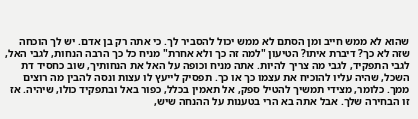שהוא לא ממש חייב ומן הסתם לא ממש יכול להסביר לך. כי אתה רק בן אדם. יש לך הוכחה שזה לא כך? דיברת איתו? הטיעון "למה זה כך ולא אחרת" מניח כל כך הרבה הנחות, לגבי האל, לגבי התפקיד, לגבי מה צריך להיות. אתה מניח וכופה על האל את הנחותיך, שוב כחסיד דת השכל, שהיה עליו להוכיח את עצמו כך או כך. תפסיק לייעץ לו עצות ונסה להבין מה רוצים ממך. כלומר, מצידי תמשיך להטיל ספק, אל תאמין בכלל, כפור באל ובתפקיד כולו, שיהיה. אז זו הבחירה שלך. אבל אתה בא הרי בטענות על ההנחה שיש,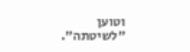וטוען "לשיטתה".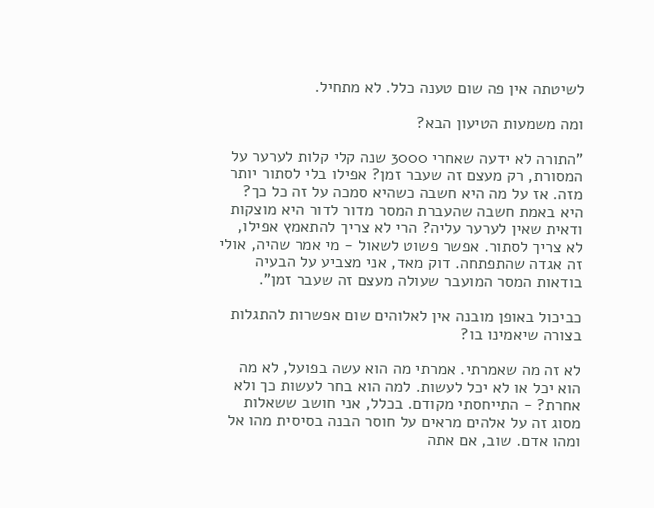לשיטתה אין פה שום טענה כלל. לא מתחיל.

ומה משמעות הטיעון הבא?

"התורה לא ידעה שאחרי 3000 שנה קלי קלות לערער על המסורת, רק מעצם זה שעבר זמן? אפילו בלי לסתור יותר מזה. אז על מה היא חשבה כשהיא סמכה על זה כל כך? היא באמת חשבה שהעברת המסר מדור לדור היא מוצקות ודאית שאין לערער עליה? הרי לא צריך להתאמץ אפילו, לא צריך לסתור. אפשר פשוט לשאול - מי אמר שהיה, אולי זה אגדה שהתפתחה. דוק מאד, אני מצביע על הבעיה בודאות המסר המועבר שעולה מעצם זה שעבר זמן".

כביכול באופן מובנה אין לאלוהים שום אפשרות להתגלות בצורה שיאמינו בו?

לא זה מה שאמרתי. אמרתי מה הוא עשה בפועל, לא מה הוא יכל או לא יכל לעשות. למה הוא בחר לעשות כך ולא אחרת? - התייחסתי מקודם. בכלל, אני חושב ששאלות מסוג זה על אלהים מראים על חוסר הבנה בסיסית מהו אל ומהו אדם. שוב, אם אתה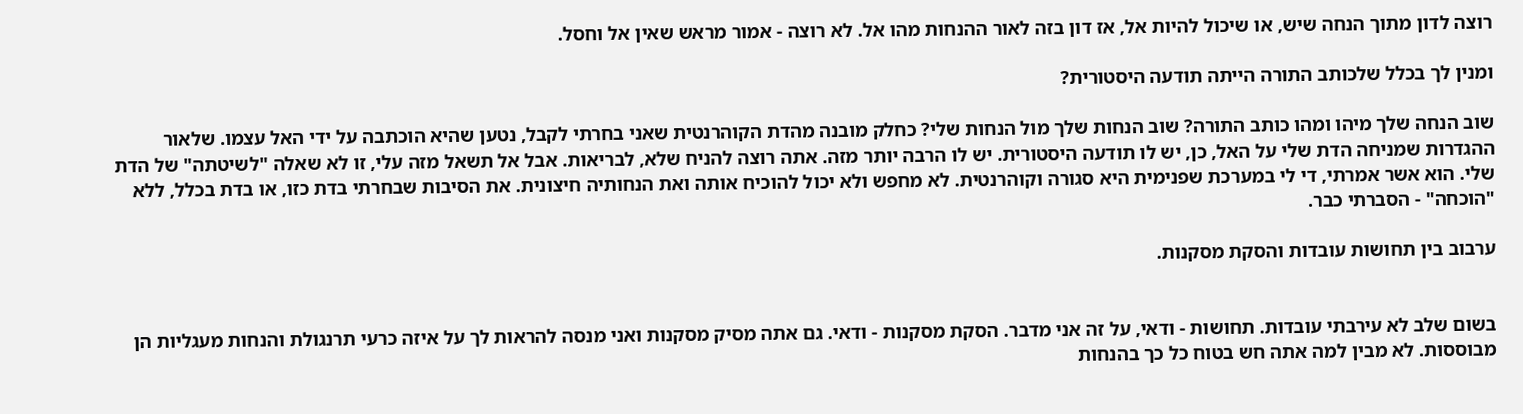רוצה לדון מתוך הנחה שיש, או שיכול להיות אל, אז דון בזה לאור ההנחות מהו אל. לא רוצה - אמור מראש שאין אל וחסל.

ומנין לך בכלל שלכותב התורה הייתה תודעה היסטורית?

שוב הנחה שלך מיהו ומהו כותב התורה? שוב הנחות שלך מול הנחות שלי? כחלק מובנה מהדת הקוהרנטית שאני בחרתי לקבל, נטען שהיא הוכתבה על ידי האל עצמו. שלאור ההגדרות שמניחה הדת שלי על האל, כן, יש לו תודעה היסטורית. יש לו הרבה יותר מזה. אתה רוצה להניח שלא, לבריאות. אבל אל תשאל מזה עלי, זו לא שאלה "לשיטתה" של הדת שלי. הוא אשר אמרתי, די לי במערכת שפנימית היא סגורה וקוהרנטית. לא מחפש ולא יכול להוכיח אותה ואת הנחותיה חיצונית. את הסיבות שבחרתי בדת כזו, או בדת בכלל, ללא "הוכחה" - הסברתי כבר.

ערבוב בין תחושות עובדות והסקת מסקנות.


בשום שלב לא עירבתי עובדות. תחושות - ודאי, על זה אני מדבר. הסקת מסקנות - ודאי. גם אתה מסיק מסקנות ואני מנסה להראות לך על איזה כרעי תרנגולת והנחות מעגליות הן מבוססות. לא מבין למה אתה חש בטוח כל כך בהנחות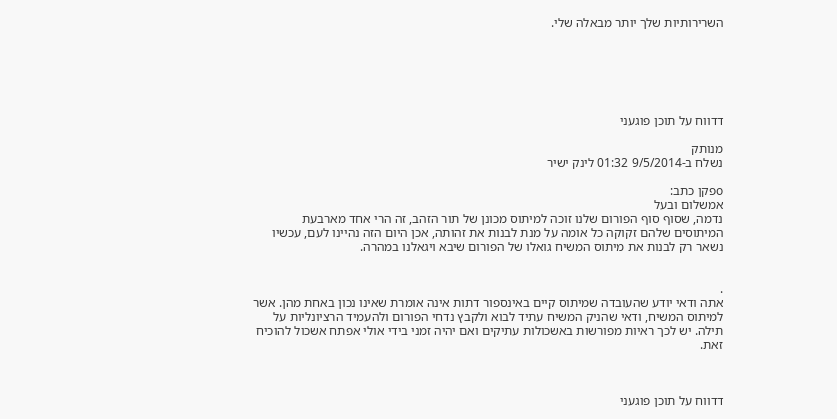השרירותיות שלך יותר מבאלה שלי.






דדווח על תוכן פוגעני

מנותק
נשלח ב-9/5/2014 01:32 לינק ישיר

oפקן כתב:
אמשלום ובעל
נדמה, שסוף סוף הפורום שלנו זוכה למיתוס מכונן של תור הזהב, זה הרי אחד מארבעת המיתוסים שלהם זקוקה כל אומה על מנת לבנות את זהותה, אכן היום הזה נהיינו לעם, עכשיו נשאר רק לבנות את מיתוס המשיח גואלו של הפורום שיבא ויגאלנו במהרה.


.
אתה ודאי יודע שהעובדה שמיתוס קיים באינספור דתות אינה אומרת שאינו נכון באחת מהן. אשר למיתוס המשיח, ודאי שהניק המשיח עתיד לבוא ולקבץ נדחי הפורום ולהעמיד הרציונליות על תילה. יש לכך ראיות מפורשות באשכולות עתיקים ואם יהיה זמני בידי אולי אפתח אשכול להוכיח זאת.



דדווח על תוכן פוגעני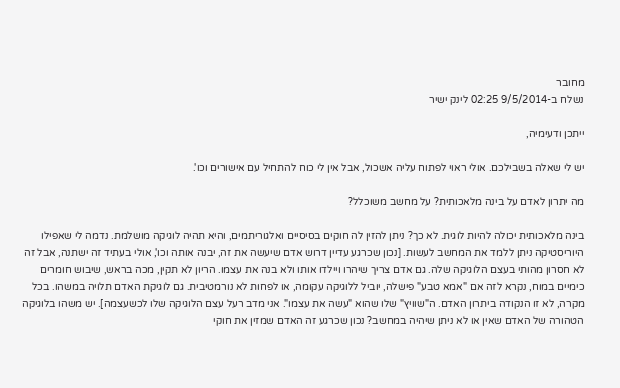מחובר
נשלח ב-9/5/2014 02:25 לינק ישיר

ייתכן ודעימיה,

יש לי שאלה בשבילכם. אולי ראוי לפתוח עליה אשכול, אבל אין לי כוח להתחיל עם אישורים וכו'.

מה יתרון לאדם על בינה מלאכותית? על מחשב משוכלל?

בינה מלאכותית יכולה להיות לוגית. לא כך? ניתן להזין לה חוקים בסיסיים ואלגוריתמים, והיא תהיה לוגיקה מושלמת. נדמה לי שאפילו היוריסטיקה ניתן ללמד את המחשב לעשות. [נכון שכרגע עדיין דרוש אדם שיעשה את זה, יבנה אותה וכו', אולי בעתיד זה ישתנה, אבל זה לא חסרון מהותי בעצם הלוגיקה שלה. גם אדם צריך שיהרו ויילדו אותו ולא בנה את עצמו. הריון לא תקין, מכה בראש, שיבוש חומרים כימיים במוח, נקרא לזה אם "אמא טבע" פישלה, יוביל ללוגיקה עקומה, או לפחות לא נורמטיבית. גם לוגיקת האדם תלויה במשהו. בכל מקרה, לא זו הנקודה ביתרון האדם. ה"שוויץ" שלו שהוא "עשה את עצמו". אני מדב רעל עצם הלוגיקה שלו לכשעצמה]. יש משהו בלוגיקה הטהורה של האדם שאין או לא ניתן שיהיה במחשב? נכון שכרגע זה האדם שמזין את חוקי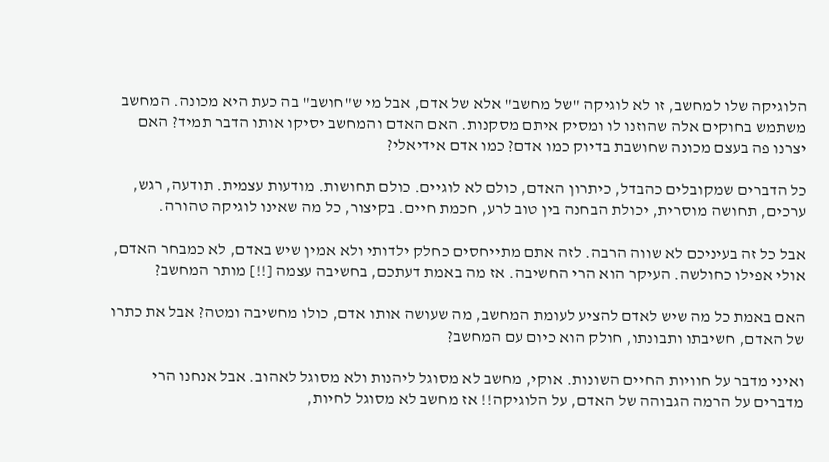הלוגיקה שלו למחשב, זו לא לוגיקה "של מחשב" אלא של אדם, אבל מי ש"חושב" בה כעת היא מכונה. המחשב משתמש בחוקים אלה שהוזנו לו ומסיק איתם מסקנות. האם האדם והמחשב יסיקו אותו הדבר תמיד? האם יצרנו פה בעצם מכונה שחושבת בדיוק כמו אדם? כמו אדם אידיאלי?

כל הדברים שמקובלים כהבדל, כיתרון האדם, כולם לא לוגיים. כולם תחושות. מודעות עצמית. תודעה, רגש, ערכים, תחושה מוסרית, יכולת הבחנה בין טוב לרע, חכמת חיים. בקיצור, כל מה שאינו לוגיקה טהורה.

אבל כל זה בעיניכם לא שווה הרבה. לזה אתם מתייחסים כחלק ילדותי ולא אמין שיש באדם, לא כמבחר האדם, אולי אפילו כחולשה. העיקר הוא הרי החשיבה. אז מה באמת דעתכם, בחשיבה עצמה [!!] מותר המחשב?

האם באמת כל מה שיש לאדם להציע לעומת המחשב, מה שעושה אותו אדם, כולו מחשיבה ומטה? אבל את כתרו של האדם, חשיבתו ותבונתו, חולק הוא כיום עם המחשב?

ואיני מדבר על חוויות החיים השונות. אוקי, מחשב לא מסוגל ליהנות ולא מסוגל לאהוב. אבל אנחנו הרי מדברים על הרמה הגבוהה של האדם, על הלוגיקה!! אז מחשב לא מסוגל לחיות,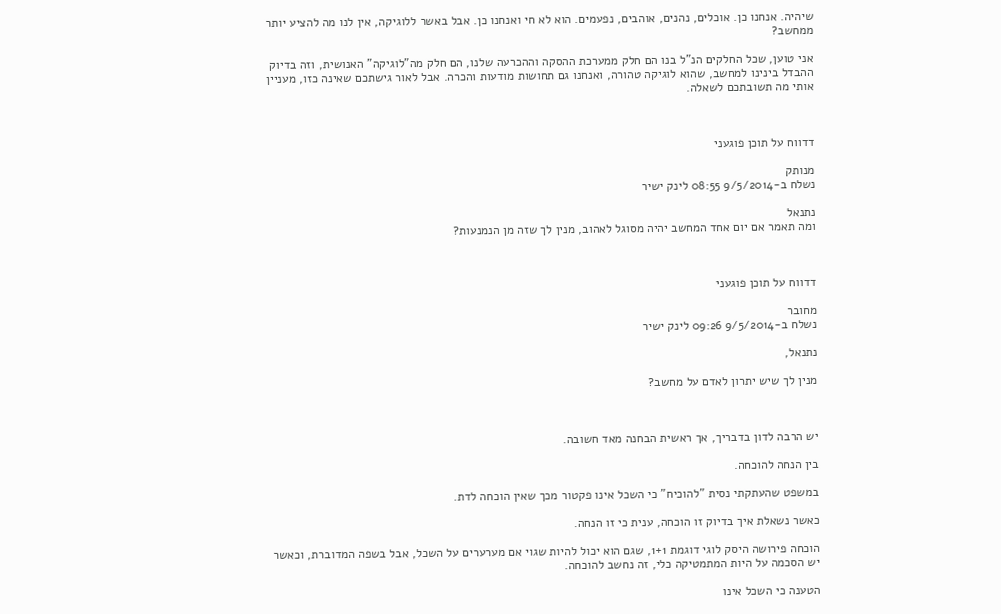שיהיה. אנחנו כן. אוכלים, נהנים, אוהבים, נפעמים. הוא לא חי ואנחנו כן. אבל באשר ללוגיקה, אין לנו מה להציע יותר ממחשב?

אני טוען, שכל החלקים הנ"ל בנו הם חלק ממערכת ההסקה וההכרעה שלנו, הם חלק מה"לוגיקה" האנושית, וזה בדיוק ההבדל בינינו למחשב, שהוא לוגיקה טהורה, ואנחנו גם תחושות מודעות והכרה. אבל לאור גישתכם שאינה כזו, מעניין אותי מה תשובתכם לשאלה.



דדווח על תוכן פוגעני

מנותק
נשלח ב-9/5/2014 08:55 לינק ישיר

נתנאל
ומה תאמר אם יום אחד המחשב יהיה מסוגל לאהוב, מנין לך שזה מן הנמנעות?



דדווח על תוכן פוגעני

מחובר
נשלח ב-9/5/2014 09:26 לינק ישיר

נתנאל,

מנין לך שיש יתרון לאדם על מחשב?



יש הרבה לדון בדבריך, אך ראשית הבחנה מאד חשובה.

בין הנחה להוכחה.

במשפט שהעתקתי נסית "להוכיח" כי השכל אינו פקטור מכך שאין הוכחה לדת.

כאשר נשאלת איך בדיוק זו הוכחה, ענית כי זו הנחה.

הוכחה פירושה היסק לוגי דוגמת 1+1, שגם הוא יכול להיות שגוי אם מערערים על השכל, אבל בשפה המדוברת, וכאשר יש הסכמה על היות המתמטיקה כלי, זה נחשב להוכחה.

הטענה כי השכל אינו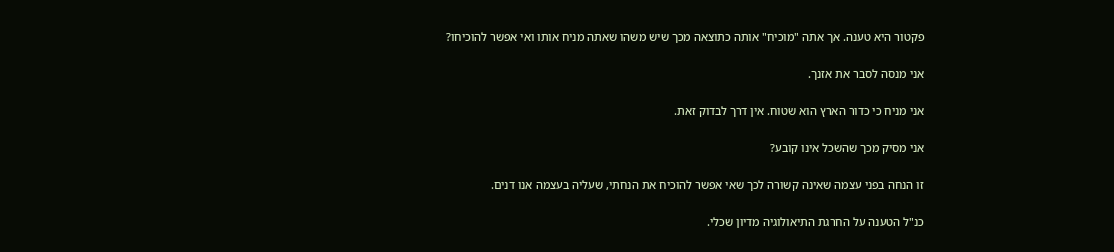פקטור היא טענה. אך אתה "מוכיח" אותה כתוצאה מכך שיש משהו שאתה מניח אותו ואי אפשר להוכיחו?

אני מנסה לסבר את אזנך.

אני מניח כי כדור הארץ הוא שטוח. אין דרך לבדוק זאת.

אני מסיק מכך שהשכל אינו קובע?

זו הנחה בפני עצמה שאינה קשורה לכך שאי אפשר להוכיח את הנחתי, שעליה בעצמה אנו דנים.

כנ"ל הטענה על החרגת התיאולוגיה מדיון שכלי.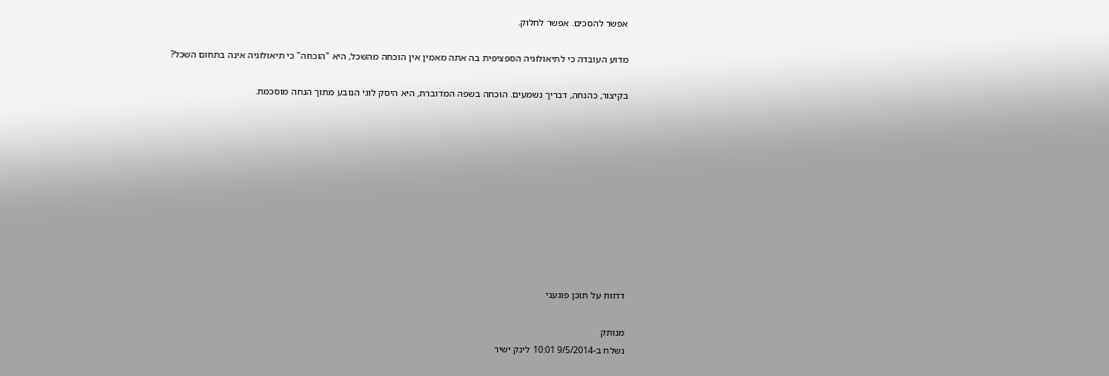אפשר להסכים. אפשר לחלוק.

מדוע העובדה כי לתיאולוגיה הספציפית בה אתה מאמין אין הוכחה מהשכל, היא "הוכחה" כי תיאולוגיה אינה בתחום השכל?

בקיצור, כהנחה, דבריך נשמעים. הוכחה בשפה המדוברת, היא היסק לוגי הנובע מתוך הנחה מוסכמת.










דדווח על תוכן פוגעני

מנותק
נשלח ב-9/5/2014 10:01 לינק ישיר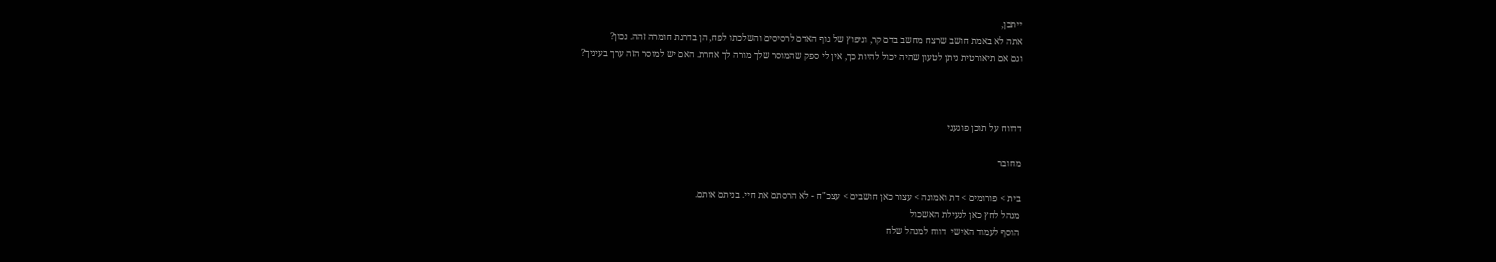ייתכן,
אתה לא באמת חושב שרצח מחשב בדם קר, וניפוץ של גוף האדם לרסיסים והשלכתו לפח, הן בדרגת חומרה זהה. נכון?
וגם אם תיאורטית ניתן לטעון שהיה יכול להיות כך, אין לי ספק שהמוסר שלך מורה לך אחרת. האם יש למוסר הזה ערך בעיניך?



דדווח על תוכן פוגעני

מחובר

בית > פורומים > דת ואמונה > עצור כאן חושבים > עצכ"ח - לא הרסתם את חיי. בניתם אותם.
מנהל לחץ כאן לנעילת האשכול
הוסף לעמוד האישי  דווח למנהל שלח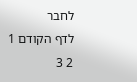לחבר
לדף הקודם 1 2 3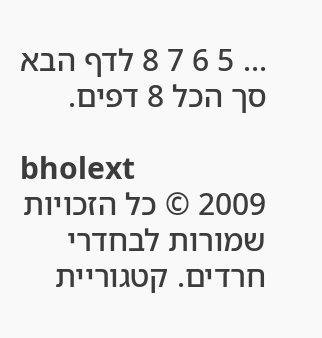... 5 6 7 8 לדף הבא סך הכל 8 דפים.

bholext
2009 © כל הזכויות שמורות לבחדרי חרדים. קטגוריית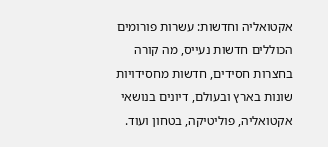אקטואליה וחדשות: עשרות פורומים הכוללים חדשות נעייס, מה קורה בחצרות חסידים, חדשות מחסידויות שונות בארץ ובעולם, דיונים בנושאי אקטואליה, פוליטיקה, בטחון ועוד.